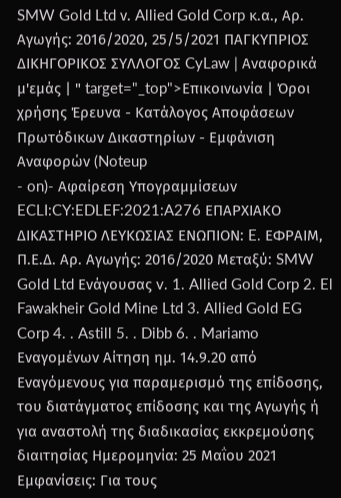SMW Gold Ltd ν. Allied Gold Corp κ.α., Αρ. Αγωγής: 2016/2020, 25/5/2021 ΠΑΓΚΥΠΡΙΟΣ ΔΙΚΗΓΟΡΙΚΟΣ ΣΥΛΛΟΓΟΣ CyLaw | Αναφορικά μ'εμάς | " target="_top">Επικοινωνία | Όροι χρήσης Έρευνα - Κατάλογος Αποφάσεων Πρωτόδικων Δικαστηρίων - Εμφάνιση Αναφορών (Noteup
- on)- Αφαίρεση Υπογραμμίσεων ECLI:CY:EDLEF:2021:A276 ΕΠΑΡΧΙΑΚΟ ΔΙΚΑΣΤΗΡΙΟ ΛΕΥΚΩΣΙΑΣ ΕΝΩΠΙΟΝ: E. ΕΦΡΑΙΜ, Π.Ε.Δ. Αρ. Αγωγής: 2016/2020 Μεταξύ: SMW Gold Ltd Ενάγουσας v. 1. Allied Gold Corp 2. El Fawakheir Gold Mine Ltd 3. Allied Gold EG Corp 4. . Astill 5. . Dibb 6. . Mariamo Εναγομένων Αίτηση ημ. 14.9.20 από Εναγόμενους για παραμερισμό της επίδοσης, του διατάγματος επίδοσης και της Αγωγής ή για αναστολή της διαδικασίας εκκρεμούσης διαιτησίας Ημερομηνία: 25 Μαΐου 2021 Εμφανίσεις: Για τους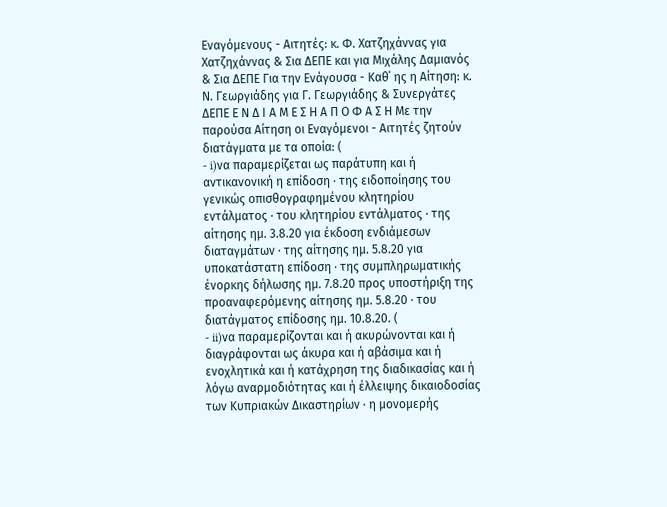Εναγόμενους - Αιτητές: κ. Φ. Χατζηχάννας για Χατζηχάννας & Σια ΔΕΠΕ και για Μιχάλης Δαμιανός & Σια ΔΕΠΕ Για την Ενάγουσα - Καθ΄ ης η Αίτηση: κ. Ν. Γεωργιάδης για Γ. Γεωργιάδης & Συνεργάτες ΔΕΠΕ Ε Ν Δ Ι Α Μ Ε Σ Η Α Π Ο Φ Α Σ Η Με την παρούσα Αίτηση οι Εναγόμενοι - Αιτητές ζητούν διατάγματα με τα οποία: (
- i)να παραμερίζεται ως παράτυπη και ή αντικανονική η επίδοση · της ειδοποίησης του γενικώς οπισθογραφημένου κλητηρίου εντάλματος · του κλητηρίου εντάλματος · της αίτησης ημ. 3.8.20 για έκδοση ενδιάμεσων διαταγμάτων · της αίτησης ημ. 5.8.20 για υποκατάστατη επίδοση · της συμπληρωματικής ένορκης δήλωσης ημ. 7.8.20 προς υποστήριξη της προαναφερόμενης αίτησης ημ. 5.8.20 · του διατάγματος επίδοσης ημ. 10.8.20. (
- ii)να παραμερίζονται και ή ακυρώνονται και ή διαγράφονται ως άκυρα και ή αβάσιμα και ή ενοχλητικά και ή κατάχρηση της διαδικασίας και ή λόγω αναρμοδιότητας και ή έλλειψης δικαιοδοσίας των Κυπριακών Δικαστηρίων · η μονομερής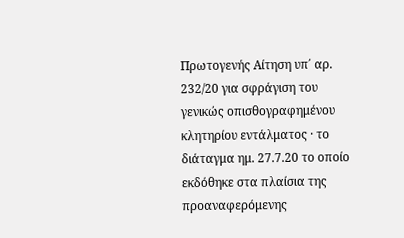Πρωτογενής Αίτηση υπ΄ αρ. 232/20 για σφράγιση του γενικώς οπισθογραφημένου κλητηρίου εντάλματος · το διάταγμα ημ. 27.7.20 το οποίο εκδόθηκε στα πλαίσια της προαναφερόμενης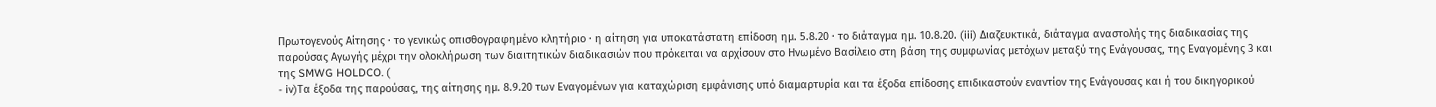Πρωτογενούς Αίτησης · το γενικώς οπισθογραφημένο κλητήριο · η αίτηση για υποκατάστατη επίδοση ημ. 5.8.20 · το διάταγμα ημ. 10.8.20. (iii) Διαζευκτικά, διάταγμα αναστολής της διαδικασίας της παρούσας Αγωγής μέχρι την ολοκλήρωση των διαιτητικών διαδικασιών που πρόκειται να αρχίσουν στο Ηνωμένο Βασίλειο στη βάση της συμφωνίας μετόχων μεταξύ της Ενάγουσας, της Εναγομένης 3 και της SMWG HOLDCO. (
- iv)Τα έξοδα της παρούσας, της αίτησης ημ. 8.9.20 των Εναγομένων για καταχώριση εμφάνισης υπό διαμαρτυρία και τα έξοδα επίδοσης επιδικαστούν εναντίον της Ενάγουσας και ή του δικηγορικού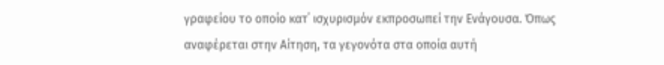γραφείου το οποίο κατ΄ ισχυρισμόν εκπροσωπεί την Ενάγουσα. Όπως αναφέρεται στην Αίτηση, τα γεγονότα στα οποία αυτή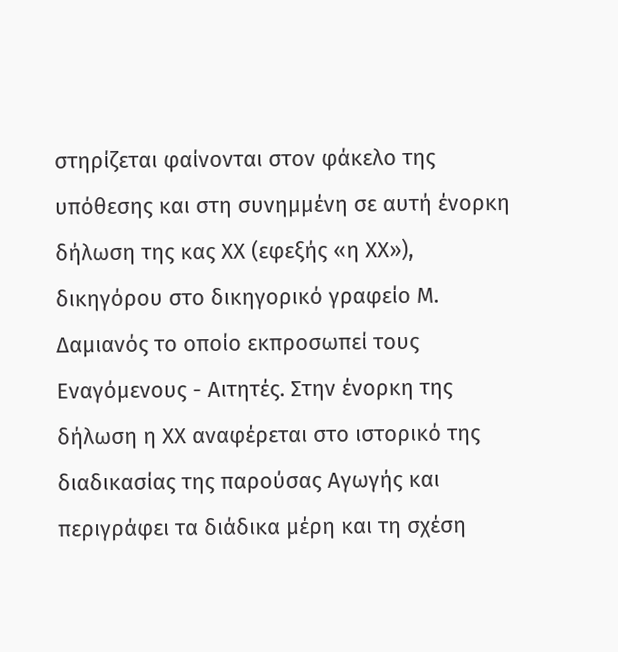στηρίζεται φαίνονται στον φάκελο της υπόθεσης και στη συνημμένη σε αυτή ένορκη δήλωση της κας ΧΧ (εφεξής «η ΧΧ»), δικηγόρου στο δικηγορικό γραφείο Μ. Δαμιανός το οποίο εκπροσωπεί τους Εναγόμενους - Αιτητές. Στην ένορκη της δήλωση η ΧΧ αναφέρεται στο ιστορικό της διαδικασίας της παρούσας Αγωγής και περιγράφει τα διάδικα μέρη και τη σχέση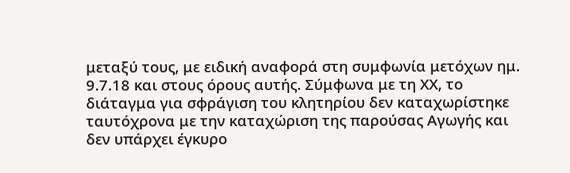μεταξύ τους, με ειδική αναφορά στη συμφωνία μετόχων ημ. 9.7.18 και στους όρους αυτής. Σύμφωνα με τη ΧΧ, το διάταγμα για σφράγιση του κλητηρίου δεν καταχωρίστηκε ταυτόχρονα με την καταχώριση της παρούσας Αγωγής και δεν υπάρχει έγκυρο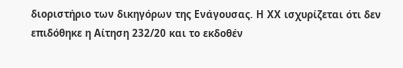διοριστήριο των δικηγόρων της Ενάγουσας. Η ΧΧ ισχυρίζεται ότι δεν επιδόθηκε η Αίτηση 232/20 και το εκδοθέν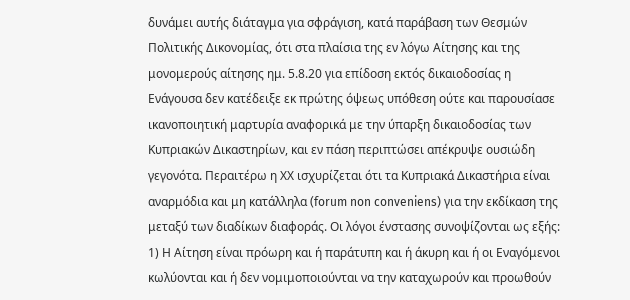δυνάμει αυτής διάταγμα για σφράγιση, κατά παράβαση των Θεσμών Πολιτικής Δικονομίας, ότι στα πλαίσια της εν λόγω Αίτησης και της μονομερούς αίτησης ημ. 5.8.20 για επίδοση εκτός δικαιοδοσίας η Ενάγουσα δεν κατέδειξε εκ πρώτης όψεως υπόθεση ούτε και παρουσίασε ικανοποιητική μαρτυρία αναφορικά με την ύπαρξη δικαιοδοσίας των Κυπριακών Δικαστηρίων, και εν πάση περιπτώσει απέκρυψε ουσιώδη γεγονότα. Περαιτέρω η ΧΧ ισχυρίζεται ότι τα Κυπριακά Δικαστήρια είναι αναρμόδια και μη κατάλληλα (forum non conveniens) για την εκδίκαση της μεταξύ των διαδίκων διαφοράς. Οι λόγοι ένστασης συνοψίζονται ως εξής: 1) Η Αίτηση είναι πρόωρη και ή παράτυπη και ή άκυρη και ή οι Εναγόμενοι κωλύονται και ή δεν νομιμοποιούνται να την καταχωρούν και προωθούν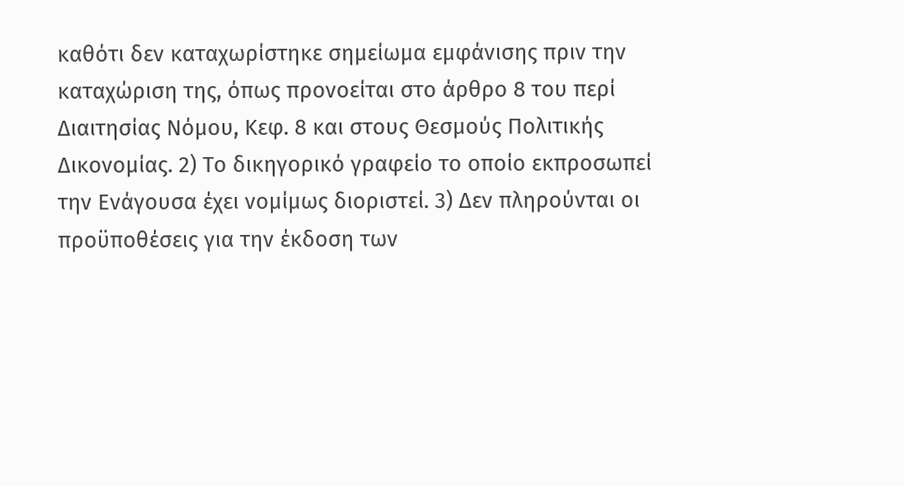καθότι δεν καταχωρίστηκε σημείωμα εμφάνισης πριν την καταχώριση της, όπως προνοείται στο άρθρο 8 του περί Διαιτησίας Νόμου, Κεφ. 8 και στους Θεσμούς Πολιτικής Δικονομίας. 2) Το δικηγορικό γραφείο το οποίο εκπροσωπεί την Ενάγουσα έχει νομίμως διοριστεί. 3) Δεν πληρούνται οι προϋποθέσεις για την έκδοση των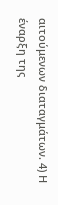αιτούμενων διαταγμάτων. 4) Η έναρξη της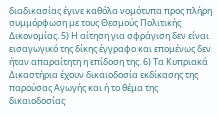διαδικασίας έγινε καθόλα νομότυπα προς πλήρη συμμόρφωση με τους Θεσμούς Πολιτικής Δικονομίας. 5) Η αίτηση για σφράγιση δεν είναι εισαγωγικό της δίκης έγγραφο και επομένως δεν ήταν απαραίτητη η επίδοση της. 6) Τα Κυπριακά Δικαστήρια έχουν δικαιοδοσία εκδίκασης της παρούσας Αγωγής και ή το θέμα της δικαιοδοσίας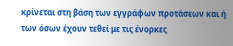κρίνεται στη βάση των εγγράφων προτάσεων και ή των όσων έχουν τεθεί με τις ένορκες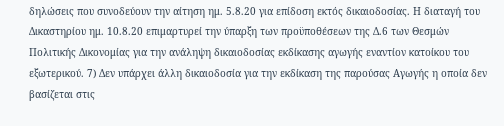δηλώσεις που συνοδεύουν την αίτηση ημ. 5.8.20 για επίδοση εκτός δικαιοδοσίας. Η διαταγή του Δικαστηρίου ημ. 10.8.20 επιμαρτυρεί την ύπαρξη των προϋποθέσεων της Δ.6 των Θεσμών Πολιτικής Δικονομίας για την ανάληψη δικαιοδοσίας εκδίκασης αγωγής εναντίον κατοίκου του εξωτερικού. 7) Δεν υπάρχει άλλη δικαιοδοσία για την εκδίκαση της παρούσας Αγωγής η οποία δεν βασίζεται στις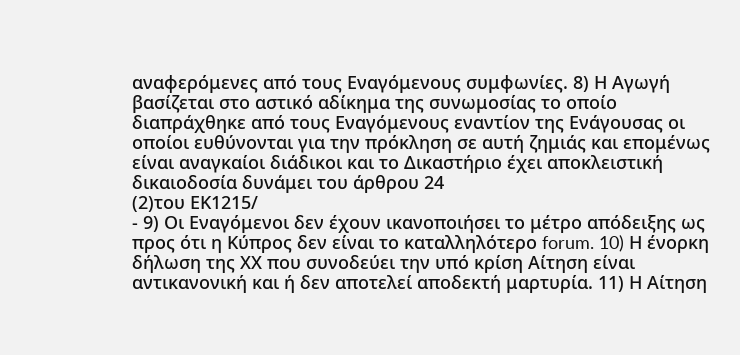αναφερόμενες από τους Εναγόμενους συμφωνίες. 8) Η Αγωγή βασίζεται στο αστικό αδίκημα της συνωμοσίας το οποίο διαπράχθηκε από τους Εναγόμενους εναντίον της Ενάγουσας οι οποίοι ευθύνονται για την πρόκληση σε αυτή ζημιάς και επομένως είναι αναγκαίοι διάδικοι και το Δικαστήριο έχει αποκλειστική δικαιοδοσία δυνάμει του άρθρου 24
(2)του ΕΚ1215/
- 9) Οι Εναγόμενοι δεν έχουν ικανοποιήσει το μέτρο απόδειξης ως προς ότι η Κύπρος δεν είναι το καταλληλότερο forum. 10) Η ένορκη δήλωση της ΧΧ που συνοδεύει την υπό κρίση Αίτηση είναι αντικανονική και ή δεν αποτελεί αποδεκτή μαρτυρία. 11) Η Αίτηση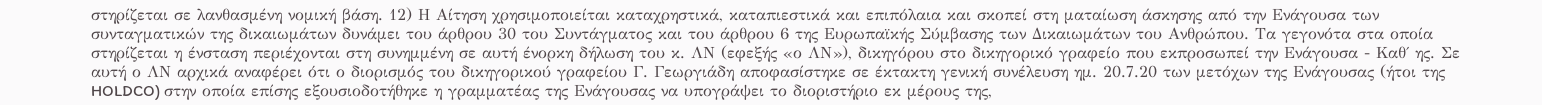στηρίζεται σε λανθασμένη νομική βάση. 12) Η Αίτηση χρησιμοποιείται καταχρηστικά, καταπιεστικά και επιπόλαια και σκοπεί στη ματαίωση άσκησης από την Ενάγουσα των συνταγματικών της δικαιωμάτων δυνάμει του άρθρου 30 του Συντάγματος και του άρθρου 6 της Ευρωπαϊκής Σύμβασης των Δικαιωμάτων του Ανθρώπου. Τα γεγονότα στα οποία στηρίζεται η ένσταση περιέχονται στη συνημμένη σε αυτή ένορκη δήλωση του κ. ΛΝ (εφεξής «ο ΛΝ»), δικηγόρου στο δικηγορικό γραφείο που εκπροσωπεί την Ενάγουσα - Καθ΄ ης. Σε αυτή ο ΛΝ αρχικά αναφέρει ότι ο διορισμός του δικηγορικού γραφείου Γ. Γεωργιάδη αποφασίστηκε σε έκτακτη γενική συνέλευση ημ. 20.7.20 των μετόχων της Ενάγουσας (ήτοι της HOLDCO) στην οποία επίσης εξουσιοδοτήθηκε η γραμματέας της Ενάγουσας να υπογράψει το διοριστήριο εκ μέρους της,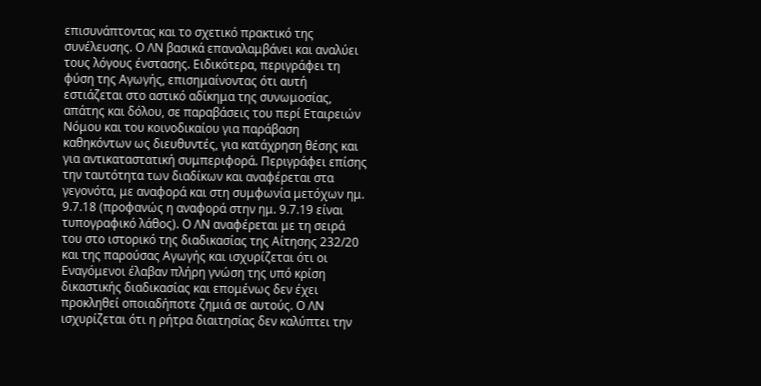επισυνάπτοντας και το σχετικό πρακτικό της συνέλευσης. Ο ΛΝ βασικά επαναλαμβάνει και αναλύει τους λόγους ένστασης. Ειδικότερα, περιγράφει τη φύση της Αγωγής, επισημαίνοντας ότι αυτή εστιάζεται στο αστικό αδίκημα της συνωμοσίας, απάτης και δόλου, σε παραβάσεις του περί Εταιρειών Νόμου και του κοινοδικαίου για παράβαση καθηκόντων ως διευθυντές, για κατάχρηση θέσης και για αντικαταστατική συμπεριφορά. Περιγράφει επίσης την ταυτότητα των διαδίκων και αναφέρεται στα γεγονότα, με αναφορά και στη συμφωνία μετόχων ημ. 9.7.18 (προφανώς η αναφορά στην ημ. 9.7.19 είναι τυπογραφικό λάθος). Ο ΛΝ αναφέρεται με τη σειρά του στο ιστορικό της διαδικασίας της Αίτησης 232/20 και της παρούσας Αγωγής και ισχυρίζεται ότι οι Εναγόμενοι έλαβαν πλήρη γνώση της υπό κρίση δικαστικής διαδικασίας και επομένως δεν έχει προκληθεί οποιαδήποτε ζημιά σε αυτούς. Ο ΛΝ ισχυρίζεται ότι η ρήτρα διαιτησίας δεν καλύπτει την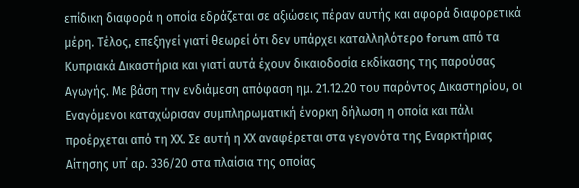επίδικη διαφορά η οποία εδράζεται σε αξιώσεις πέραν αυτής και αφορά διαφορετικά μέρη. Τέλος, επεξηγεί γιατί θεωρεί ότι δεν υπάρχει καταλληλότερο forum από τα Κυπριακά Δικαστήρια και γιατί αυτά έχουν δικαιοδοσία εκδίκασης της παρούσας Αγωγής. Με βάση την ενδιάμεση απόφαση ημ. 21.12.20 του παρόντος Δικαστηρίου, οι Εναγόμενοι καταχώρισαν συμπληρωματική ένορκη δήλωση η οποία και πάλι προέρχεται από τη ΧΧ. Σε αυτή η ΧΧ αναφέρεται στα γεγονότα της Εναρκτήριας Αίτησης υπ΄ αρ. 336/20 στα πλαίσια της οποίας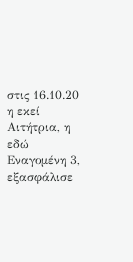στις 16.10.20 η εκεί Αιτήτρια, η εδώ Εναγομένη 3, εξασφάλισε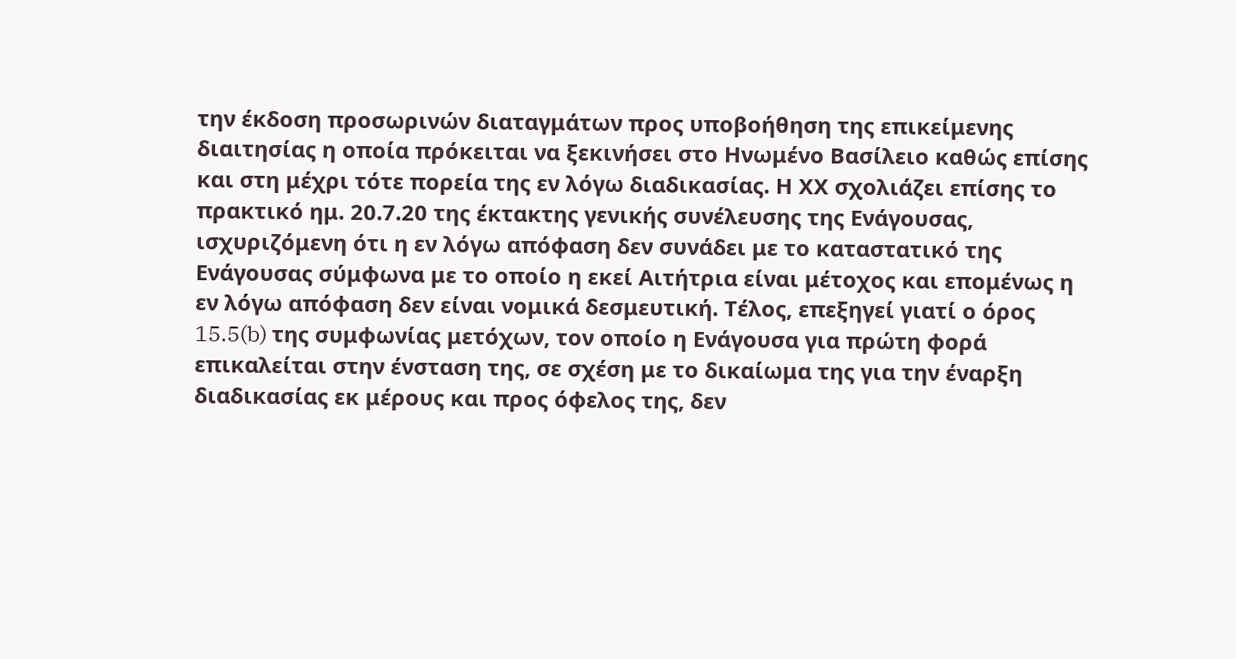την έκδοση προσωρινών διαταγμάτων προς υποβοήθηση της επικείμενης διαιτησίας η οποία πρόκειται να ξεκινήσει στο Ηνωμένο Βασίλειο καθώς επίσης και στη μέχρι τότε πορεία της εν λόγω διαδικασίας. Η ΧΧ σχολιάζει επίσης το πρακτικό ημ. 20.7.20 της έκτακτης γενικής συνέλευσης της Ενάγουσας, ισχυριζόμενη ότι η εν λόγω απόφαση δεν συνάδει με το καταστατικό της Ενάγουσας σύμφωνα με το οποίο η εκεί Αιτήτρια είναι μέτοχος και επομένως η εν λόγω απόφαση δεν είναι νομικά δεσμευτική. Τέλος, επεξηγεί γιατί ο όρος 15.5(b) της συμφωνίας μετόχων, τον οποίο η Ενάγουσα για πρώτη φορά επικαλείται στην ένσταση της, σε σχέση με το δικαίωμα της για την έναρξη διαδικασίας εκ μέρους και προς όφελος της, δεν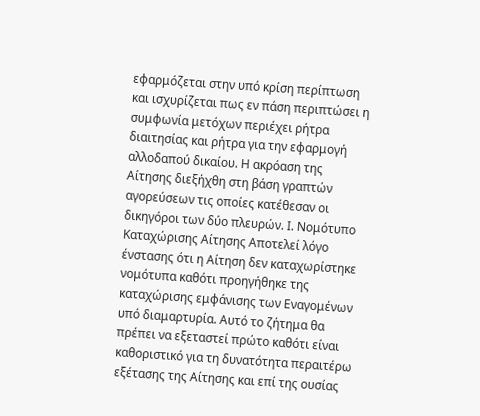εφαρμόζεται στην υπό κρίση περίπτωση και ισχυρίζεται πως εν πάση περιπτώσει η συμφωνία μετόχων περιέχει ρήτρα διαιτησίας και ρήτρα για την εφαρμογή αλλοδαπού δικαίου. Η ακρόαση της Αίτησης διεξήχθη στη βάση γραπτών αγορεύσεων τις οποίες κατέθεσαν οι δικηγόροι των δύο πλευρών. Ι. Νομότυπο Καταχώρισης Αίτησης Αποτελεί λόγο ένστασης ότι η Αίτηση δεν καταχωρίστηκε νομότυπα καθότι προηγήθηκε της καταχώρισης εμφάνισης των Εναγομένων υπό διαμαρτυρία. Αυτό το ζήτημα θα πρέπει να εξεταστεί πρώτο καθότι είναι καθοριστικό για τη δυνατότητα περαιτέρω εξέτασης της Αίτησης και επί της ουσίας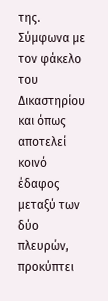της. Σύμφωνα με τον φάκελο του Δικαστηρίου και όπως αποτελεί κοινό έδαφος μεταξύ των δύο πλευρών, προκύπτει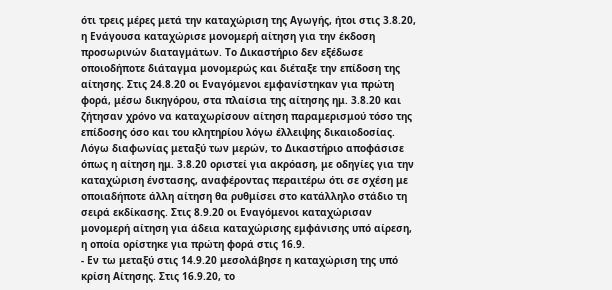ότι τρεις μέρες μετά την καταχώριση της Αγωγής, ήτοι στις 3.8.20, η Ενάγουσα καταχώρισε μονομερή αίτηση για την έκδοση προσωρινών διαταγμάτων. Το Δικαστήριο δεν εξέδωσε οποιοδήποτε διάταγμα μονομερώς και διέταξε την επίδοση της αίτησης. Στις 24.8.20 οι Εναγόμενοι εμφανίστηκαν για πρώτη φορά, μέσω δικηγόρου, στα πλαίσια της αίτησης ημ. 3.8.20 και ζήτησαν χρόνο να καταχωρίσουν αίτηση παραμερισμού τόσο της επίδοσης όσο και του κλητηρίου λόγω έλλειψης δικαιοδοσίας. Λόγω διαφωνίας μεταξύ των μερών, το Δικαστήριο αποφάσισε όπως η αίτηση ημ. 3.8.20 οριστεί για ακρόαση, με οδηγίες για την καταχώριση ένστασης, αναφέροντας περαιτέρω ότι σε σχέση με οποιαδήποτε άλλη αίτηση θα ρυθμίσει στο κατάλληλο στάδιο τη σειρά εκδίκασης. Στις 8.9.20 οι Εναγόμενοι καταχώρισαν μονομερή αίτηση για άδεια καταχώρισης εμφάνισης υπό αίρεση, η οποία ορίστηκε για πρώτη φορά στις 16.9.
- Εν τω μεταξύ στις 14.9.20 μεσολάβησε η καταχώριση της υπό κρίση Αίτησης. Στις 16.9.20, το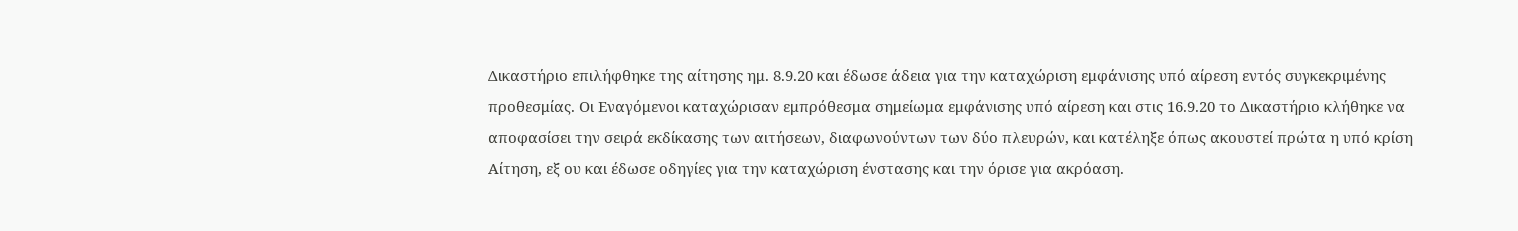Δικαστήριο επιλήφθηκε της αίτησης ημ. 8.9.20 και έδωσε άδεια για την καταχώριση εμφάνισης υπό αίρεση εντός συγκεκριμένης προθεσμίας. Οι Εναγόμενοι καταχώρισαν εμπρόθεσμα σημείωμα εμφάνισης υπό αίρεση και στις 16.9.20 το Δικαστήριο κλήθηκε να αποφασίσει την σειρά εκδίκασης των αιτήσεων, διαφωνούντων των δύο πλευρών, και κατέληξε όπως ακουστεί πρώτα η υπό κρίση Αίτηση, εξ ου και έδωσε οδηγίες για την καταχώριση ένστασης και την όρισε για ακρόαση.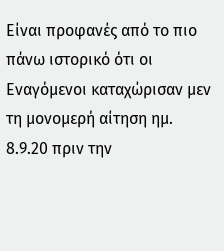Είναι προφανές από το πιο πάνω ιστορικό ότι οι Εναγόμενοι καταχώρισαν μεν τη μονομερή αίτηση ημ. 8.9.20 πριν την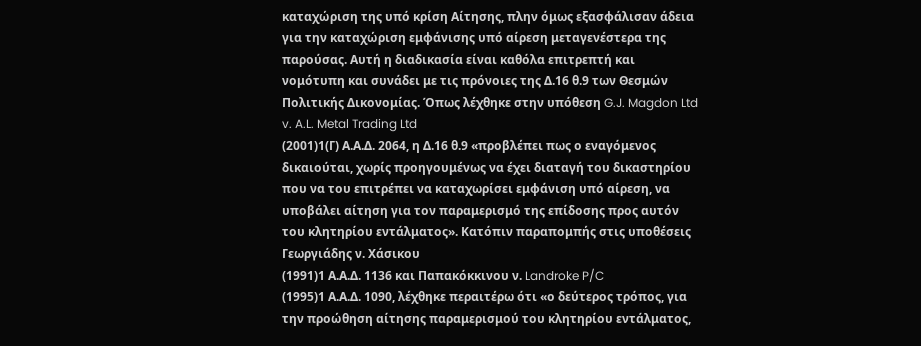καταχώριση της υπό κρίση Αίτησης, πλην όμως εξασφάλισαν άδεια για την καταχώριση εμφάνισης υπό αίρεση μεταγενέστερα της παρούσας. Αυτή η διαδικασία είναι καθόλα επιτρεπτή και νομότυπη και συνάδει με τις πρόνοιες της Δ.16 θ.9 των Θεσμών Πολιτικής Δικονομίας. Όπως λέχθηκε στην υπόθεση G.J. Magdon Ltd v. A.L. Metal Trading Ltd
(2001)1(Γ) Α.Α.Δ. 2064, η Δ.16 θ.9 «προβλέπει πως ο εναγόμενος δικαιούται, χωρίς προηγουμένως να έχει διαταγή του δικαστηρίου που να του επιτρέπει να καταχωρίσει εμφάνιση υπό αίρεση, να υποβάλει αίτηση για τον παραμερισμό της επίδοσης προς αυτόν του κλητηρίου εντάλματος». Κατόπιν παραπομπής στις υποθέσεις Γεωργιάδης ν. Χάσικου
(1991)1 Α.Α.Δ. 1136 και Παπακόκκινου ν. Landroke P/C
(1995)1 Α.Α.Δ. 1090, λέχθηκε περαιτέρω ότι «ο δεύτερος τρόπος, για την προώθηση αίτησης παραμερισμού του κλητηρίου εντάλματος,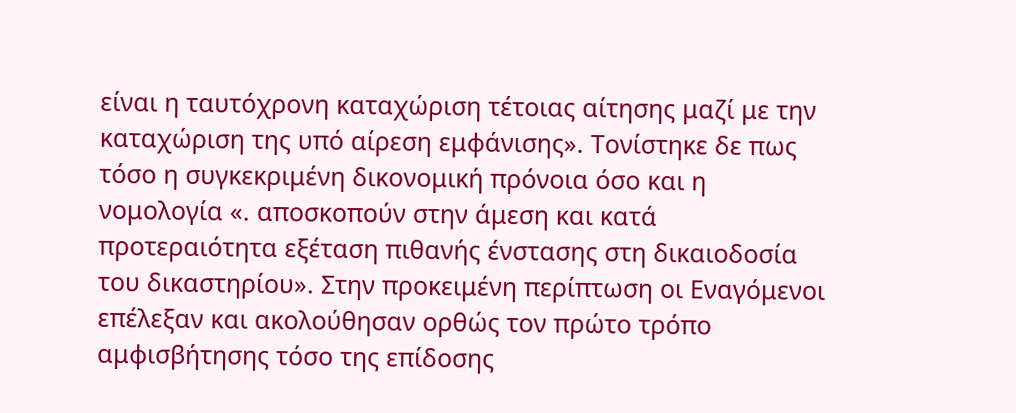είναι η ταυτόχρονη καταχώριση τέτοιας αίτησης μαζί με την καταχώριση της υπό αίρεση εμφάνισης». Τονίστηκε δε πως τόσο η συγκεκριμένη δικονομική πρόνοια όσο και η νομολογία «. αποσκοπούν στην άμεση και κατά προτεραιότητα εξέταση πιθανής ένστασης στη δικαιοδοσία του δικαστηρίου». Στην προκειμένη περίπτωση οι Εναγόμενοι επέλεξαν και ακολούθησαν ορθώς τον πρώτο τρόπο αμφισβήτησης τόσο της επίδοσης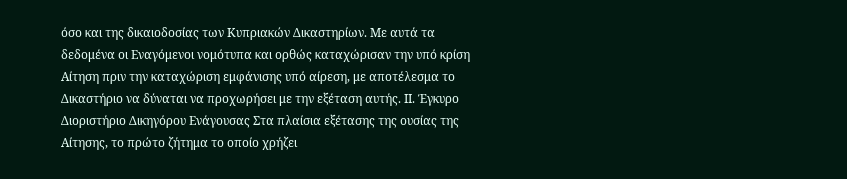όσο και της δικαιοδοσίας των Κυπριακών Δικαστηρίων. Με αυτά τα δεδομένα οι Εναγόμενοι νομότυπα και ορθώς καταχώρισαν την υπό κρίση Αίτηση πριν την καταχώριση εμφάνισης υπό αίρεση, με αποτέλεσμα το Δικαστήριο να δύναται να προχωρήσει με την εξέταση αυτής. ΙΙ. Έγκυρο Διοριστήριο Δικηγόρου Ενάγουσας Στα πλαίσια εξέτασης της ουσίας της Αίτησης, το πρώτο ζήτημα το οποίο χρήζει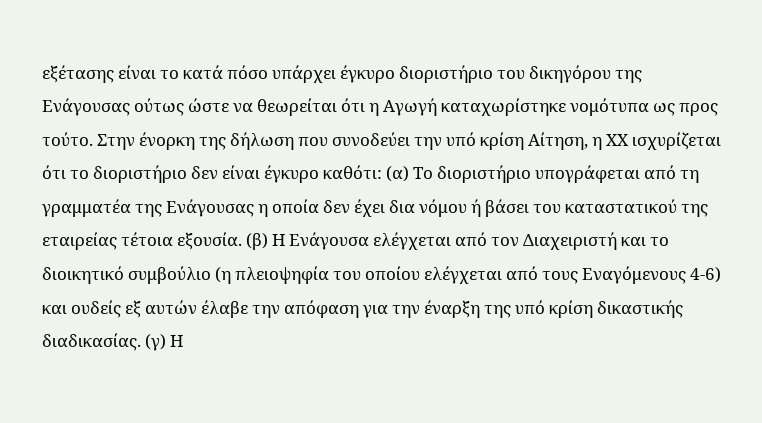εξέτασης είναι το κατά πόσο υπάρχει έγκυρο διοριστήριο του δικηγόρου της Ενάγουσας ούτως ώστε να θεωρείται ότι η Αγωγή καταχωρίστηκε νομότυπα ως προς τούτο. Στην ένορκη της δήλωση που συνοδεύει την υπό κρίση Αίτηση, η ΧΧ ισχυρίζεται ότι το διοριστήριο δεν είναι έγκυρο καθότι: (α) Το διοριστήριο υπογράφεται από τη γραμματέα της Ενάγουσας η οποία δεν έχει δια νόμου ή βάσει του καταστατικού της εταιρείας τέτοια εξουσία. (β) Η Ενάγουσα ελέγχεται από τον Διαχειριστή και το διοικητικό συμβούλιο (η πλειοψηφία του οποίου ελέγχεται από τους Εναγόμενους 4-6) και ουδείς εξ αυτών έλαβε την απόφαση για την έναρξη της υπό κρίση δικαστικής διαδικασίας. (γ) Η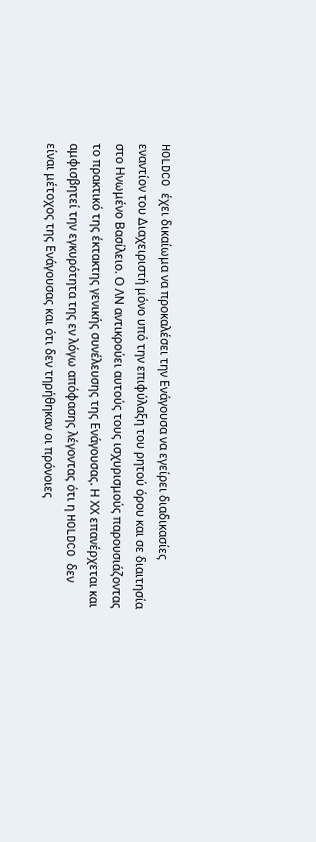HOLDCO έχει δικαίωμα να προκαλέσει την Ενάγουσα να εγείρει διαδικασίες εναντίον του Διαχειριστή μόνο υπό την επιφύλαξη του ρητού όρου και σε διαιτησία στο Ηνωμένο Βασίλειο. Ο ΛΝ αντικρούει αυτούς τους ισχυρισμούς παρουσιάζοντας το πρακτικό της έκτακτης γενικής συνέλευσης της Ενάγουσας. Η ΧΧ επανέρχεται και αμφισβητεί την εγκυρότητα της εν λόγω απόφασης λέγοντας ότι η HOLDCO δεν είναι μέτοχος της Ενάγουσας και ότι δεν τηρήθηκαν οι πρόνοιες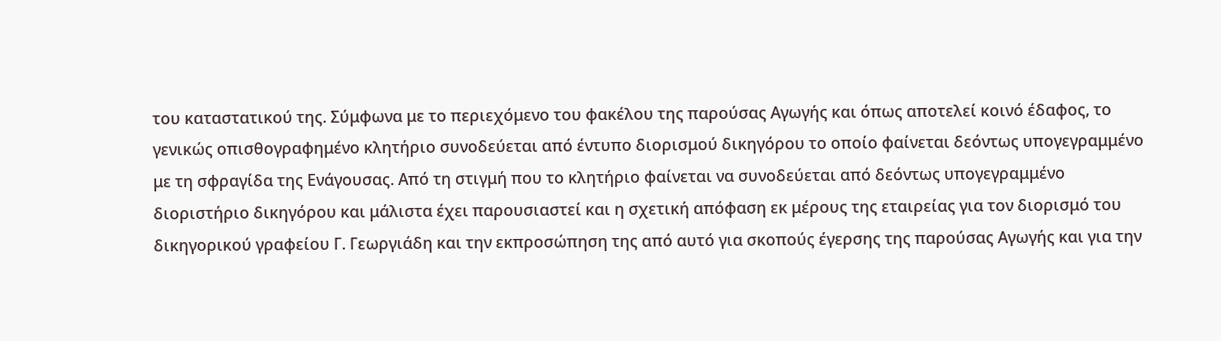του καταστατικού της. Σύμφωνα με το περιεχόμενο του φακέλου της παρούσας Αγωγής και όπως αποτελεί κοινό έδαφος, το γενικώς οπισθογραφημένο κλητήριο συνοδεύεται από έντυπο διορισμού δικηγόρου το οποίο φαίνεται δεόντως υπογεγραμμένο με τη σφραγίδα της Ενάγουσας. Από τη στιγμή που το κλητήριο φαίνεται να συνοδεύεται από δεόντως υπογεγραμμένο διοριστήριο δικηγόρου και μάλιστα έχει παρουσιαστεί και η σχετική απόφαση εκ μέρους της εταιρείας για τον διορισμό του δικηγορικού γραφείου Γ. Γεωργιάδη και την εκπροσώπηση της από αυτό για σκοπούς έγερσης της παρούσας Αγωγής και για την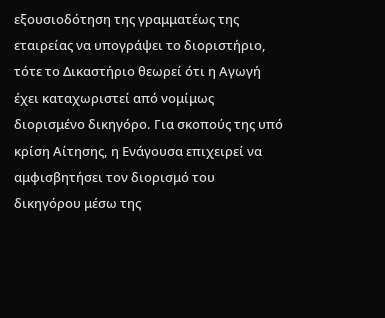εξουσιοδότηση της γραμματέως της εταιρείας να υπογράψει το διοριστήριο, τότε το Δικαστήριο θεωρεί ότι η Αγωγή έχει καταχωριστεί από νομίμως διορισμένο δικηγόρο. Για σκοπούς της υπό κρίση Αίτησης, η Ενάγουσα επιχειρεί να αμφισβητήσει τον διορισμό του δικηγόρου μέσω της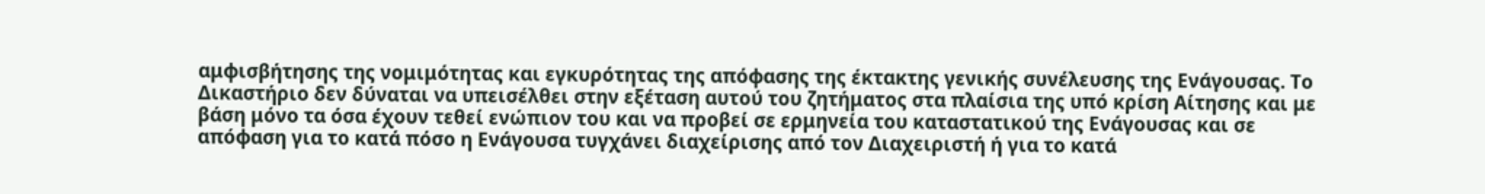αμφισβήτησης της νομιμότητας και εγκυρότητας της απόφασης της έκτακτης γενικής συνέλευσης της Ενάγουσας. Το Δικαστήριο δεν δύναται να υπεισέλθει στην εξέταση αυτού του ζητήματος στα πλαίσια της υπό κρίση Αίτησης και με βάση μόνο τα όσα έχουν τεθεί ενώπιον του και να προβεί σε ερμηνεία του καταστατικού της Ενάγουσας και σε απόφαση για το κατά πόσο η Ενάγουσα τυγχάνει διαχείρισης από τον Διαχειριστή ή για το κατά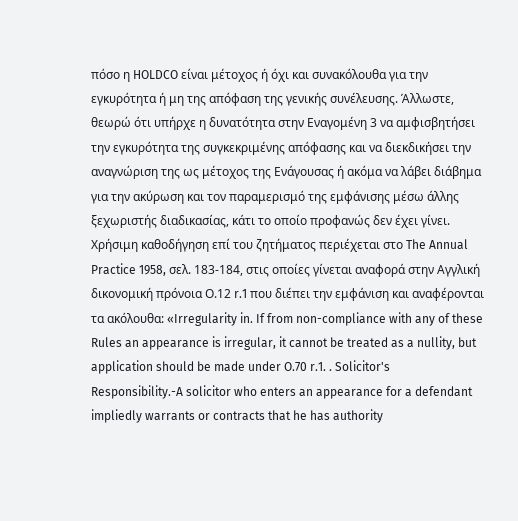πόσο η HOLDCO είναι μέτοχος ή όχι και συνακόλουθα για την εγκυρότητα ή μη της απόφαση της γενικής συνέλευσης. Άλλωστε, θεωρώ ότι υπήρχε η δυνατότητα στην Εναγομένη 3 να αμφισβητήσει την εγκυρότητα της συγκεκριμένης απόφασης και να διεκδικήσει την αναγνώριση της ως μέτοχος της Ενάγουσας ή ακόμα να λάβει διάβημα για την ακύρωση και τον παραμερισμό της εμφάνισης μέσω άλλης ξεχωριστής διαδικασίας, κάτι το οποίο προφανώς δεν έχει γίνει. Χρήσιμη καθοδήγηση επί του ζητήματος περιέχεται στο The Annual Practice 1958, σελ. 183-184, στις οποίες γίνεται αναφορά στην Αγγλική δικονομική πρόνοια Ο.12 r.1 που διέπει την εμφάνιση και αναφέρονται τα ακόλουθα: «Irregularity in. If from non-compliance with any of these Rules an appearance is irregular, it cannot be treated as a nullity, but application should be made under O.70 r.1. . Solicitor's Responsibility.-A solicitor who enters an appearance for a defendant impliedly warrants or contracts that he has authority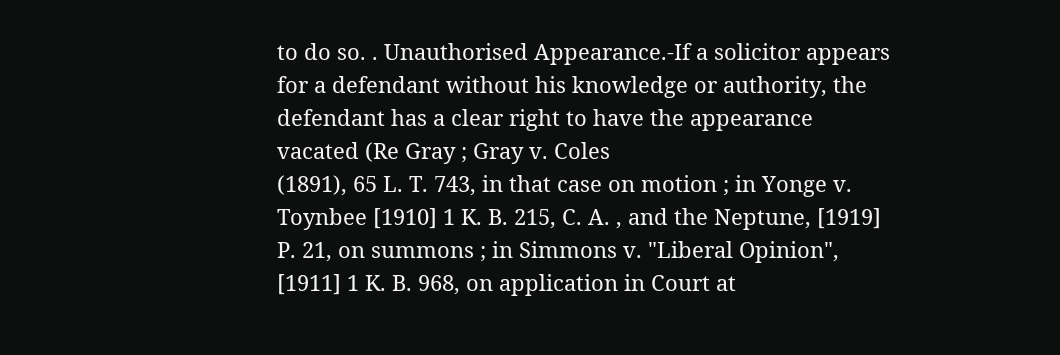to do so. . Unauthorised Appearance.-If a solicitor appears for a defendant without his knowledge or authority, the defendant has a clear right to have the appearance vacated (Re Gray ; Gray v. Coles
(1891), 65 L. T. 743, in that case on motion ; in Yonge v. Toynbee [1910] 1 K. B. 215, C. A. , and the Neptune, [1919] P. 21, on summons ; in Simmons v. "Liberal Opinion", [1911] 1 K. B. 968, on application in Court at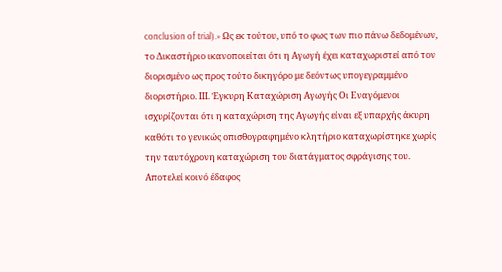conclusion of trial).» Ως εκ τούτου, υπό το φως των πιο πάνω δεδομένων, το Δικαστήριο ικανοποιείται ότι η Αγωγή έχει καταχωριστεί από τον διορισμένο ως προς τούτο δικηγόρο με δεόντως υπογεγραμμένο διοριστήριο. ΙΙΙ. Έγκυρη Καταχώριση Αγωγής Οι Εναγόμενοι ισχυρίζονται ότι η καταχώριση της Αγωγής είναι εξ υπαρχής άκυρη καθότι το γενικώς οπισθογραφημένο κλητήριο καταχωρίστηκε χωρίς την ταυτόχρονη καταχώριση του διατάγματος σφράγισης του. Αποτελεί κοινό έδαφος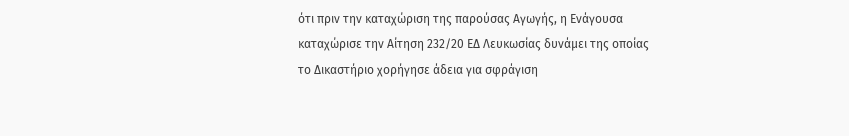ότι πριν την καταχώριση της παρούσας Αγωγής, η Ενάγουσα καταχώρισε την Αίτηση 232/20 ΕΔ Λευκωσίας δυνάμει της οποίας το Δικαστήριο χορήγησε άδεια για σφράγιση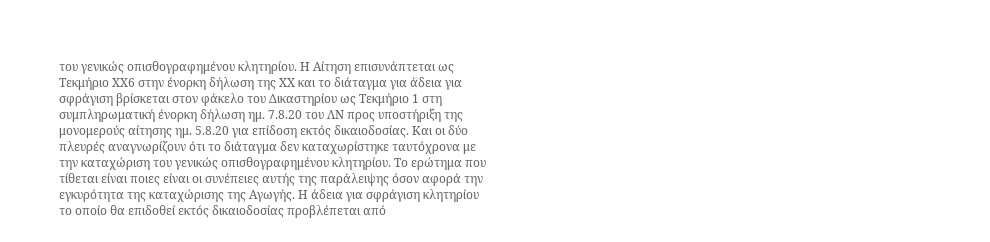του γενικώς οπισθογραφημένου κλητηρίου. Η Αίτηση επισυνάπτεται ως Τεκμήριο ΧΧ6 στην ένορκη δήλωση της ΧΧ και το διάταγμα για άδεια για σφράγιση βρίσκεται στον φάκελο του Δικαστηρίου ως Τεκμήριο 1 στη συμπληρωματική ένορκη δήλωση ημ. 7.8.20 του ΛΝ προς υποστήριξη της μονομερούς αίτησης ημ. 5.8.20 για επίδοση εκτός δικαιοδοσίας. Και οι δύο πλευρές αναγνωρίζουν ότι το διάταγμα δεν καταχωρίστηκε ταυτόχρονα με την καταχώριση του γενικώς οπισθογραφημένου κλητηρίου. Το ερώτημα που τίθεται είναι ποιες είναι οι συνέπειες αυτής της παράλειψης όσον αφορά την εγκυρότητα της καταχώρισης της Αγωγής. Η άδεια για σφράγιση κλητηρίου το οποίο θα επιδοθεί εκτός δικαιοδοσίας προβλέπεται από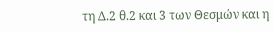τη Δ.2 θ.2 και 3 των Θεσμών και η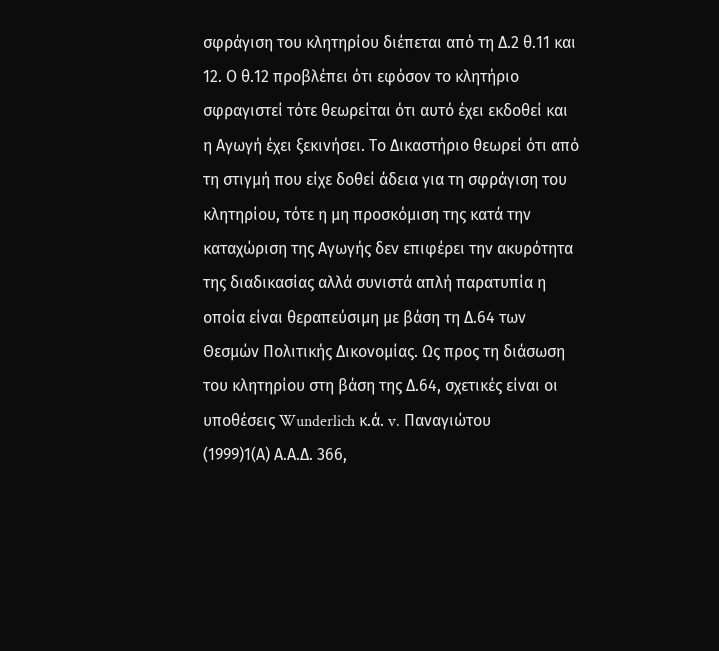σφράγιση του κλητηρίου διέπεται από τη Δ.2 θ.11 και 12. Ο θ.12 προβλέπει ότι εφόσον το κλητήριο σφραγιστεί τότε θεωρείται ότι αυτό έχει εκδοθεί και η Αγωγή έχει ξεκινήσει. Το Δικαστήριο θεωρεί ότι από τη στιγμή που είχε δοθεί άδεια για τη σφράγιση του κλητηρίου, τότε η μη προσκόμιση της κατά την καταχώριση της Αγωγής δεν επιφέρει την ακυρότητα της διαδικασίας αλλά συνιστά απλή παρατυπία η οποία είναι θεραπεύσιμη με βάση τη Δ.64 των Θεσμών Πολιτικής Δικονομίας. Ως προς τη διάσωση του κλητηρίου στη βάση της Δ.64, σχετικές είναι οι υποθέσεις Wunderlich κ.ά. v. Παναγιώτου
(1999)1(Α) Α.Α.Δ. 366,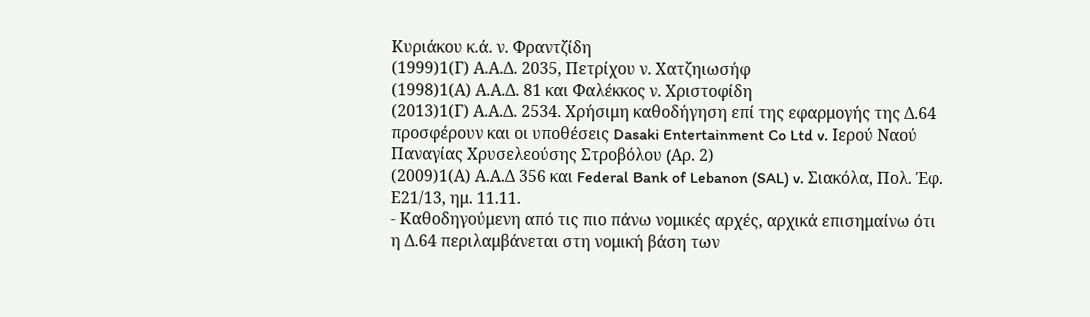Κυριάκου κ.ά. ν. Φραντζίδη
(1999)1(Γ) Α.Α.Δ. 2035, Πετρίχου ν. Χατζηιωσήφ
(1998)1(Α) Α.Α.Δ. 81 και Φαλέκκος ν. Χριστοφίδη
(2013)1(Γ) Α.Α.Δ. 2534. Χρήσιμη καθοδήγηση επί της εφαρμογής της Δ.64 προσφέρουν και οι υποθέσεις Dasaki Entertainment Co Ltd v. Ιερού Ναού Παναγίας Χρυσελεούσης Στροβόλου (Aρ. 2)
(2009)1(Α) Α.Α.Δ 356 και Federal Bank of Lebanon (SAL) v. Σιακόλα, Πολ. Έφ. Ε21/13, ημ. 11.11.
- Καθοδηγούμενη από τις πιο πάνω νομικές αρχές, αρχικά επισημαίνω ότι η Δ.64 περιλαμβάνεται στη νομική βάση των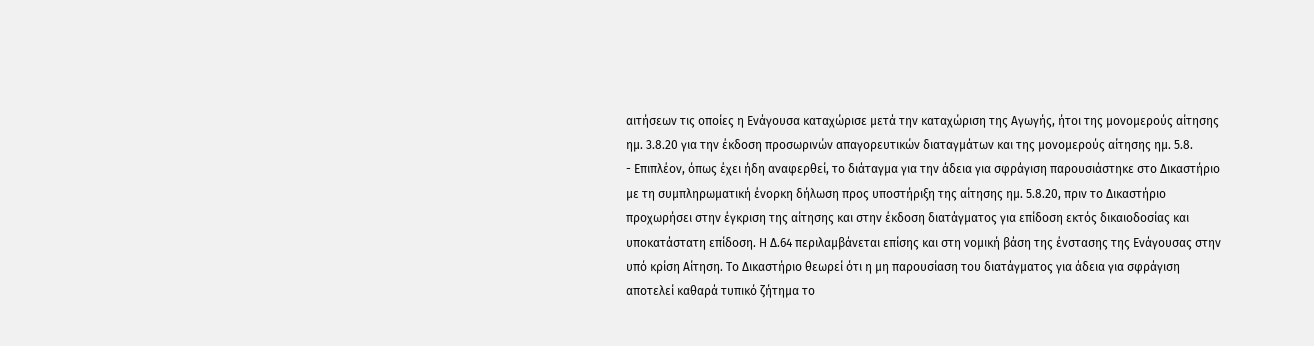αιτήσεων τις οποίες η Ενάγουσα καταχώρισε μετά την καταχώριση της Αγωγής, ήτοι της μονομερούς αίτησης ημ. 3.8.20 για την έκδοση προσωρινών απαγορευτικών διαταγμάτων και της μονομερούς αίτησης ημ. 5.8.
- Επιπλέον, όπως έχει ήδη αναφερθεί, το διάταγμα για την άδεια για σφράγιση παρουσιάστηκε στο Δικαστήριο με τη συμπληρωματική ένορκη δήλωση προς υποστήριξη της αίτησης ημ. 5.8.20, πριν το Δικαστήριο προχωρήσει στην έγκριση της αίτησης και στην έκδοση διατάγματος για επίδοση εκτός δικαιοδοσίας και υποκατάστατη επίδοση. Η Δ.64 περιλαμβάνεται επίσης και στη νομική βάση της ένστασης της Ενάγουσας στην υπό κρίση Αίτηση. Το Δικαστήριο θεωρεί ότι η μη παρουσίαση του διατάγματος για άδεια για σφράγιση αποτελεί καθαρά τυπικό ζήτημα το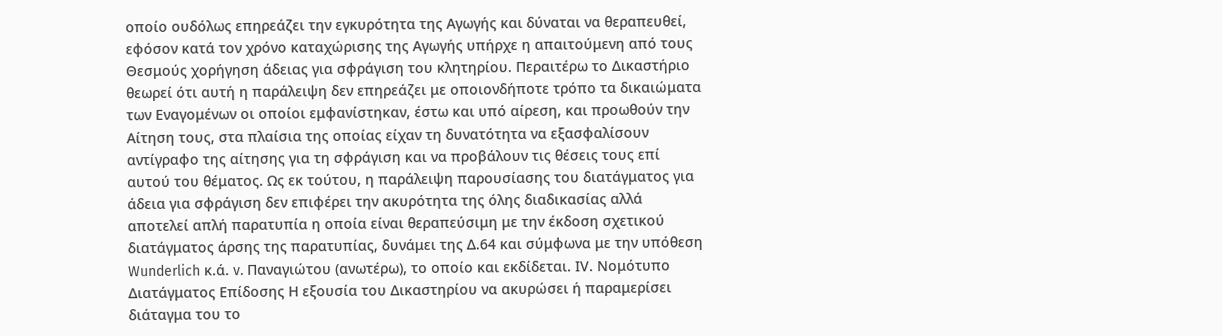οποίο ουδόλως επηρεάζει την εγκυρότητα της Αγωγής και δύναται να θεραπευθεί, εφόσον κατά τον χρόνο καταχώρισης της Αγωγής υπήρχε η απαιτούμενη από τους Θεσμούς χορήγηση άδειας για σφράγιση του κλητηρίου. Περαιτέρω το Δικαστήριο θεωρεί ότι αυτή η παράλειψη δεν επηρεάζει με οποιονδήποτε τρόπο τα δικαιώματα των Εναγομένων οι οποίοι εμφανίστηκαν, έστω και υπό αίρεση, και προωθούν την Αίτηση τους, στα πλαίσια της οποίας είχαν τη δυνατότητα να εξασφαλίσουν αντίγραφο της αίτησης για τη σφράγιση και να προβάλουν τις θέσεις τους επί αυτού του θέματος. Ως εκ τούτου, η παράλειψη παρουσίασης του διατάγματος για άδεια για σφράγιση δεν επιφέρει την ακυρότητα της όλης διαδικασίας αλλά αποτελεί απλή παρατυπία η οποία είναι θεραπεύσιμη με την έκδοση σχετικού διατάγματος άρσης της παρατυπίας, δυνάμει της Δ.64 και σύμφωνα με την υπόθεση Wunderlich κ.ά. v. Παναγιώτου (ανωτέρω), το οποίο και εκδίδεται. ΙV. Νομότυπο Διατάγματος Επίδοσης Η εξουσία του Δικαστηρίου να ακυρώσει ή παραμερίσει διάταγμα του το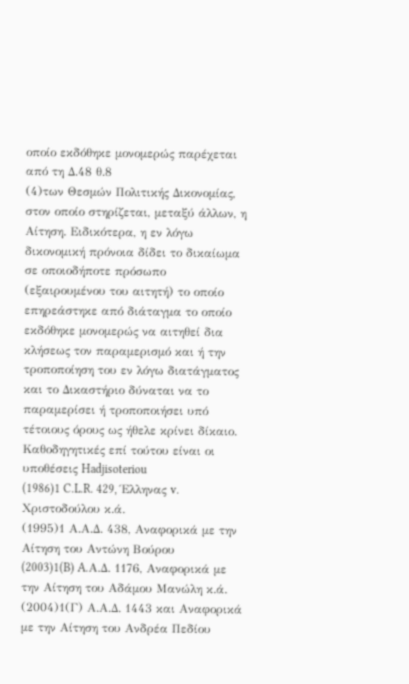οποίο εκδόθηκε μονομερώς παρέχεται από τη Δ.48 θ.8
(4)των Θεσμών Πολιτικής Δικονομίας, στον οποίο στηρίζεται, μεταξύ άλλων, η Αίτηση. Ειδικότερα, η εν λόγω δικονομική πρόνοια δίδει το δικαίωμα σε οποιοδήποτε πρόσωπο (εξαιρουμένου του αιτητή) το οποίο επηρεάστηκε από διάταγμα το οποίο εκδόθηκε μονομερώς να αιτηθεί δια κλήσεως τον παραμερισμό και ή την τροποποίηση του εν λόγω διατάγματος και το Δικαστήριο δύναται να το παραμερίσει ή τροποποιήσει υπό τέτοιους όρους ως ήθελε κρίνει δίκαιο. Καθοδηγητικές επί τούτου είναι οι υποθέσεις Hadjisoteriou
(1986)1 C.L.R. 429, Έλληνας v. Χριστοδούλου κ.ά.
(1995)1 Α.Α.Δ. 438, Αναφορικά με την Αίτηση του Αντώνη Βούρου
(2003)1(B) A.Α.Δ. 1176, Αναφορικά με την Αίτηση του Αδάμου Μανώλη κ.ά.
(2004)1(Γ) Α.Α.Δ. 1443 και Αναφορικά με την Αίτηση του Ανδρέα Πεδίου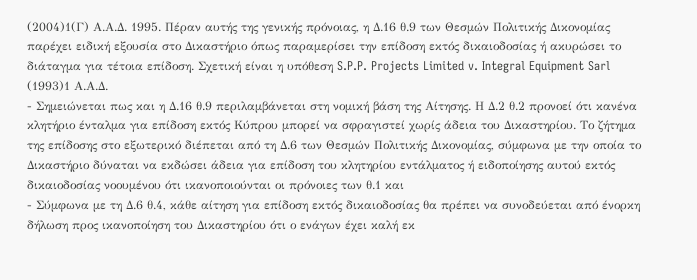(2004)1(Γ) Α.Α.Δ. 1995. Πέραν αυτής της γενικής πρόνοιας, η Δ.16 θ.9 των Θεσμών Πολιτικής Δικονομίας παρέχει ειδική εξουσία στο Δικαστήριο όπως παραμερίσει την επίδοση εκτός δικαιοδοσίας ή ακυρώσει το διάταγμα για τέτοια επίδοση. Σχετική είναι η υπόθεση S.P.P. Projects Limited v. Integral Equipment Sarl
(1993)1 Α.Α.Δ.
- Σημειώνεται πως και η Δ.16 θ.9 περιλαμβάνεται στη νομική βάση της Αίτησης. Η Δ.2 θ.2 προνοεί ότι κανένα κλητήριο ένταλμα για επίδοση εκτός Κύπρου μπορεί να σφραγιστεί χωρίς άδεια του Δικαστηρίου. Το ζήτημα της επίδοσης στο εξωτερικό διέπεται από τη Δ.6 των Θεσμών Πολιτικής Δικονομίας, σύμφωνα με την οποία το Δικαστήριο δύναται να εκδώσει άδεια για επίδοση του κλητηρίου εντάλματος ή ειδοποίησης αυτού εκτός δικαιοδοσίας νοουμένου ότι ικανοποιούνται οι πρόνοιες των θ.1 και
- Σύμφωνα με τη Δ.6 θ.4, κάθε αίτηση για επίδοση εκτός δικαιοδοσίας θα πρέπει να συνοδεύεται από ένορκη δήλωση προς ικανοποίηση του Δικαστηρίου ότι ο ενάγων έχει καλή εκ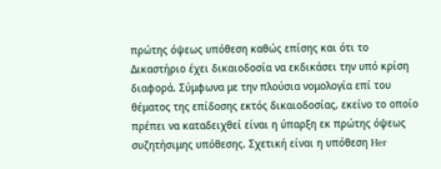πρώτης όψεως υπόθεση καθώς επίσης και ότι το Δικαστήριο έχει δικαιοδοσία να εκδικάσει την υπό κρίση διαφορά. Σύμφωνα με την πλούσια νομολογία επί του θέματος της επίδοσης εκτός δικαιοδοσίας, εκείνο το οποίο πρέπει να καταδειχθεί είναι η ύπαρξη εκ πρώτης όψεως συζητήσιμης υπόθεσης. Σχετική είναι η υπόθεση Her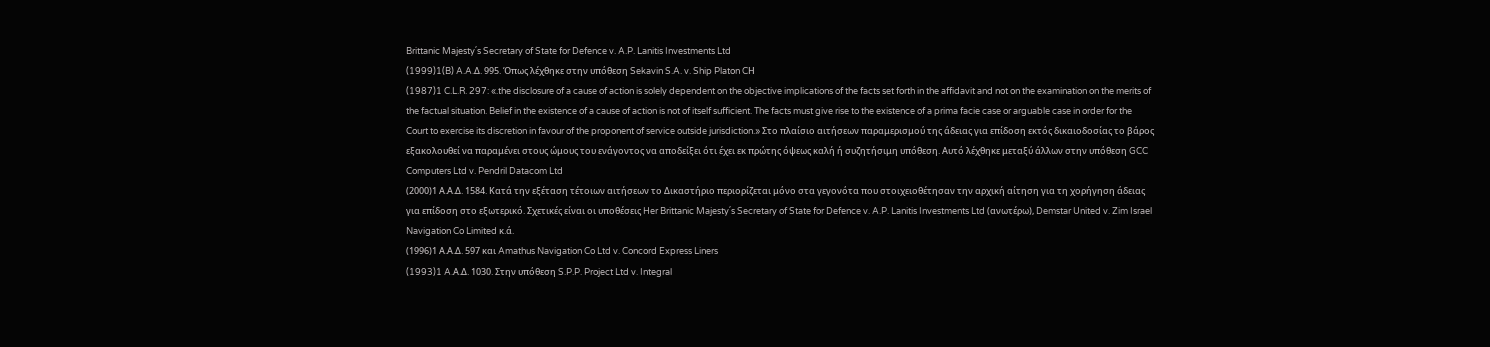Brittanic Majesty΄s Secretary of State for Defence v. A.P. Lanitis Investments Ltd
(1999)1(B) A.A.Δ. 995. Όπως λέχθηκε στην υπόθεση Sekavin S.A. v. Ship Platon CΗ
(1987)1 C.L.R. 297: «.the disclosure of a cause of action is solely dependent on the objective implications of the facts set forth in the affidavit and not on the examination on the merits of the factual situation. Belief in the existence of a cause of action is not of itself sufficient. The facts must give rise to the existence of a prima facie case or arguable case in order for the Court to exercise its discretion in favour of the proponent of service outside jurisdiction.» Στο πλαίσιο αιτήσεων παραμερισμού της άδειας για επίδοση εκτός δικαιοδοσίας το βάρος εξακολουθεί να παραμένει στους ώμους του ενάγοντος να αποδείξει ότι έχει εκ πρώτης όψεως καλή ή συζητήσιμη υπόθεση. Αυτό λέχθηκε μεταξύ άλλων στην υπόθεση GCC Computers Ltd v. Pendril Datacom Ltd
(2000)1 Α.Α.Δ. 1584. Κατά την εξέταση τέτοιων αιτήσεων το Δικαστήριο περιορίζεται μόνο στα γεγονότα που στοιχειοθέτησαν την αρχική αίτηση για τη χορήγηση άδειας για επίδοση στο εξωτερικό. Σχετικές είναι οι υποθέσεις Her Brittanic Majesty΄s Secretary of State for Defence v. A.P. Lanitis Investments Ltd (ανωτέρω), Demstar United v. Zim Israel Navigation Co Limited κ.ά.
(1996)1 Α.Α.Δ. 597 και Amathus Navigation Co Ltd v. Concord Express Liners
(1993)1 A.Α.Δ. 1030. Στην υπόθεση S.P.P. Project Ltd v. Integral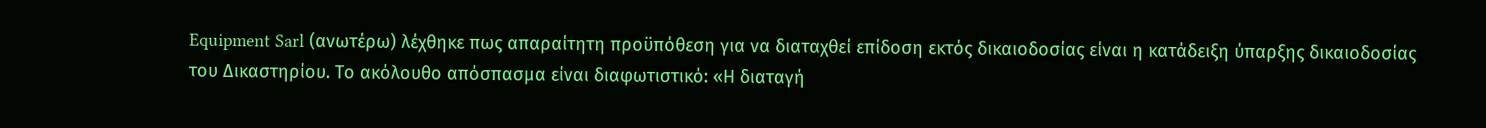Equipment Sarl (ανωτέρω) λέχθηκε πως απαραίτητη προϋπόθεση για να διαταχθεί επίδοση εκτός δικαιοδοσίας είναι η κατάδειξη ύπαρξης δικαιοδοσίας του Δικαστηρίου. Το ακόλουθο απόσπασμα είναι διαφωτιστικό: «Η διαταγή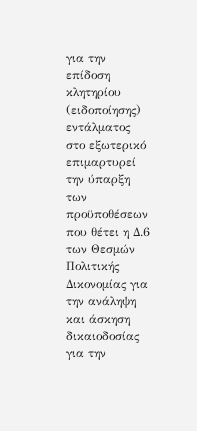για την επίδοση κλητηρίου (ειδοποίησης) εντάλματος στο εξωτερικό επιμαρτυρεί την ύπαρξη των προϋποθέσεων που θέτει η Δ.6 των Θεσμών Πολιτικής Δικονομίας για την ανάληψη και άσκηση δικαιοδοσίας για την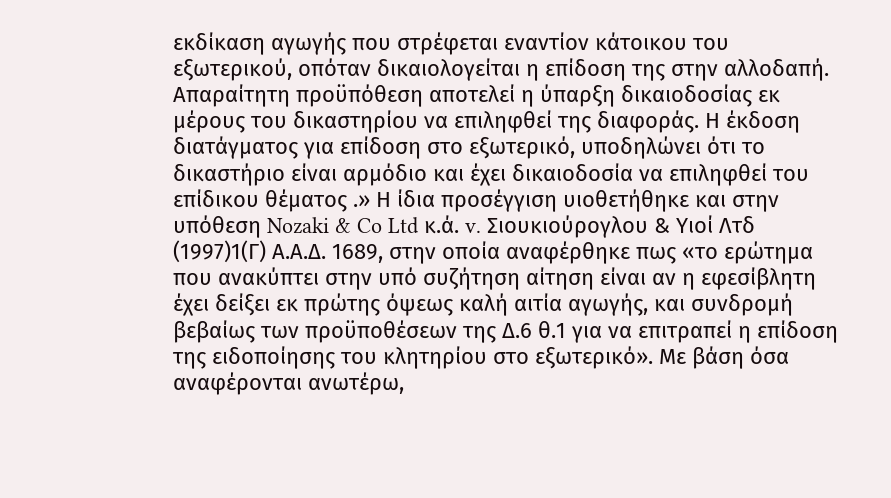εκδίκαση αγωγής που στρέφεται εναντίον κάτοικου του εξωτερικού, οπόταν δικαιολογείται η επίδοση της στην αλλοδαπή. Απαραίτητη προϋπόθεση αποτελεί η ύπαρξη δικαιοδοσίας εκ μέρους του δικαστηρίου να επιληφθεί της διαφοράς. Η έκδοση διατάγματος για επίδοση στο εξωτερικό, υποδηλώνει ότι το δικαστήριο είναι αρμόδιο και έχει δικαιοδοσία να επιληφθεί του επίδικου θέματος .» Η ίδια προσέγγιση υιοθετήθηκε και στην υπόθεση Nozaki & Co Ltd κ.ά. v. Σιουκιούρογλου & Υιοί Λτδ
(1997)1(Γ) Α.Α.Δ. 1689, στην οποία αναφέρθηκε πως «το ερώτημα που ανακύπτει στην υπό συζήτηση αίτηση είναι αν η εφεσίβλητη έχει δείξει εκ πρώτης όψεως καλή αιτία αγωγής, και συνδρομή βεβαίως των προϋποθέσεων της Δ.6 θ.1 για να επιτραπεί η επίδοση της ειδοποίησης του κλητηρίου στο εξωτερικό». Με βάση όσα αναφέρονται ανωτέρω,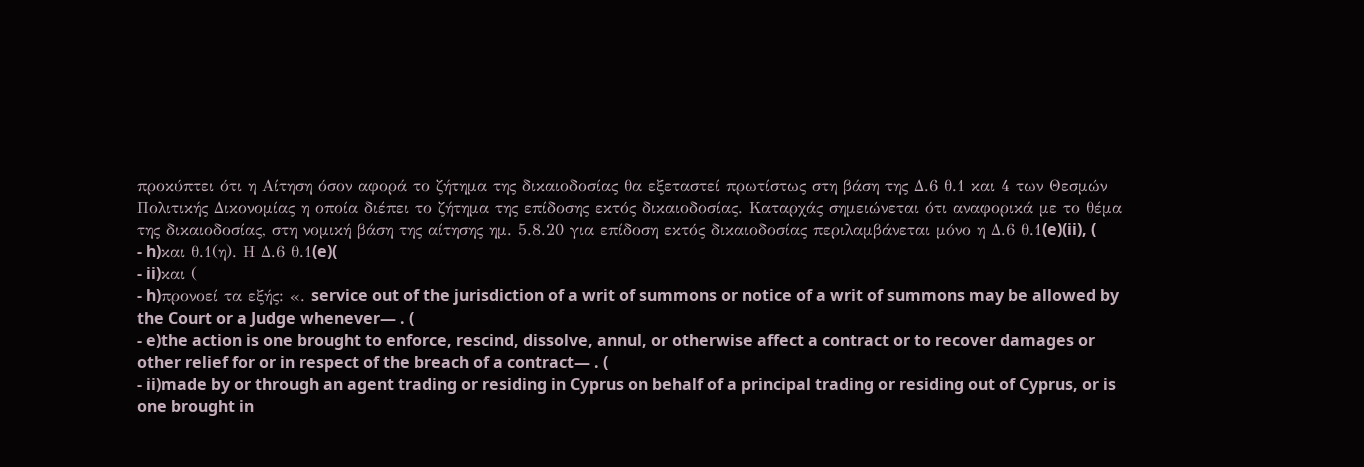προκύπτει ότι η Αίτηση όσον αφορά το ζήτημα της δικαιοδοσίας θα εξεταστεί πρωτίστως στη βάση της Δ.6 θ.1 και 4 των Θεσμών Πολιτικής Δικονομίας η οποία διέπει το ζήτημα της επίδοσης εκτός δικαιοδοσίας. Καταρχάς σημειώνεται ότι αναφορικά με το θέμα της δικαιοδοσίας, στη νομική βάση της αίτησης ημ. 5.8.20 για επίδοση εκτός δικαιοδοσίας περιλαμβάνεται μόνο η Δ.6 θ.1(e)(ii), (
- h)και θ.1(η). Η Δ.6 θ.1(e)(
- ii)και (
- h)προνοεί τα εξής: «. service out of the jurisdiction of a writ of summons or notice of a writ of summons may be allowed by the Court or a Judge whenever— . (
- e)the action is one brought to enforce, rescind, dissolve, annul, or otherwise affect a contract or to recover damages or other relief for or in respect of the breach of a contract— . (
- ii)made by or through an agent trading or residing in Cyprus on behalf of a principal trading or residing out of Cyprus, or is one brought in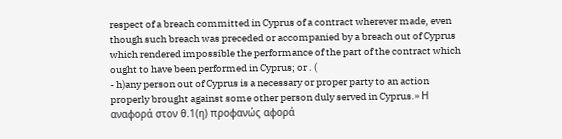respect of a breach committed in Cyprus of a contract wherever made, even though such breach was preceded or accompanied by a breach out of Cyprus which rendered impossible the performance of the part of the contract which ought to have been performed in Cyprus; or . (
- h)any person out of Cyprus is a necessary or proper party to an action properly brought against some other person duly served in Cyprus.» Η αναφορά στον θ.1(η) προφανώς αφορά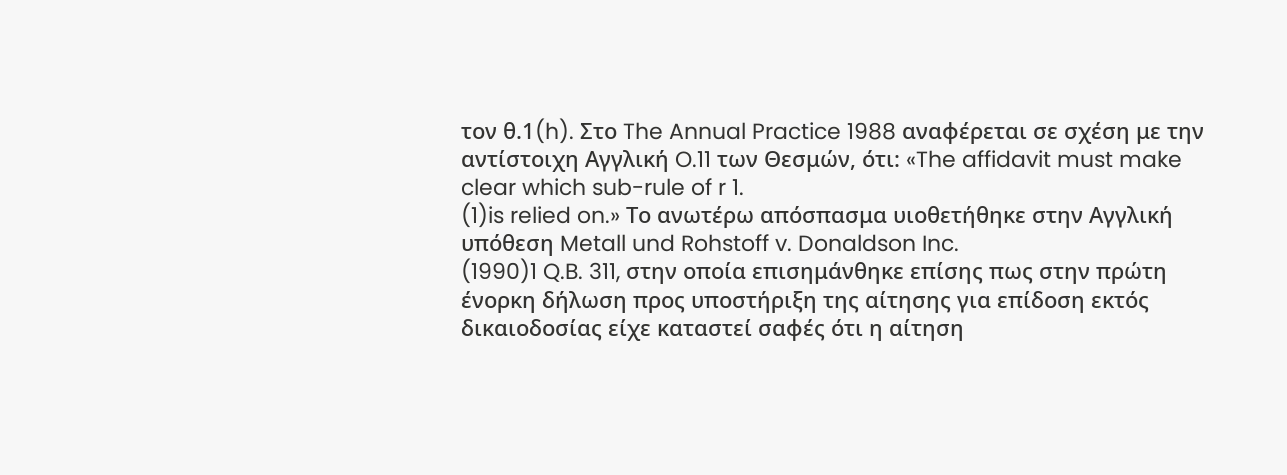τον θ.1(h). Στο The Annual Practice 1988 αναφέρεται σε σχέση με την αντίστοιχη Αγγλική O.11 των Θεσμών, ότι: «The affidavit must make clear which sub-rule of r 1.
(1)is relied on.» Το ανωτέρω απόσπασμα υιοθετήθηκε στην Αγγλική υπόθεση Metall und Rohstoff v. Donaldson Inc.
(1990)1 Q.B. 311, στην οποία επισημάνθηκε επίσης πως στην πρώτη ένορκη δήλωση προς υποστήριξη της αίτησης για επίδοση εκτός δικαιοδοσίας είχε καταστεί σαφές ότι η αίτηση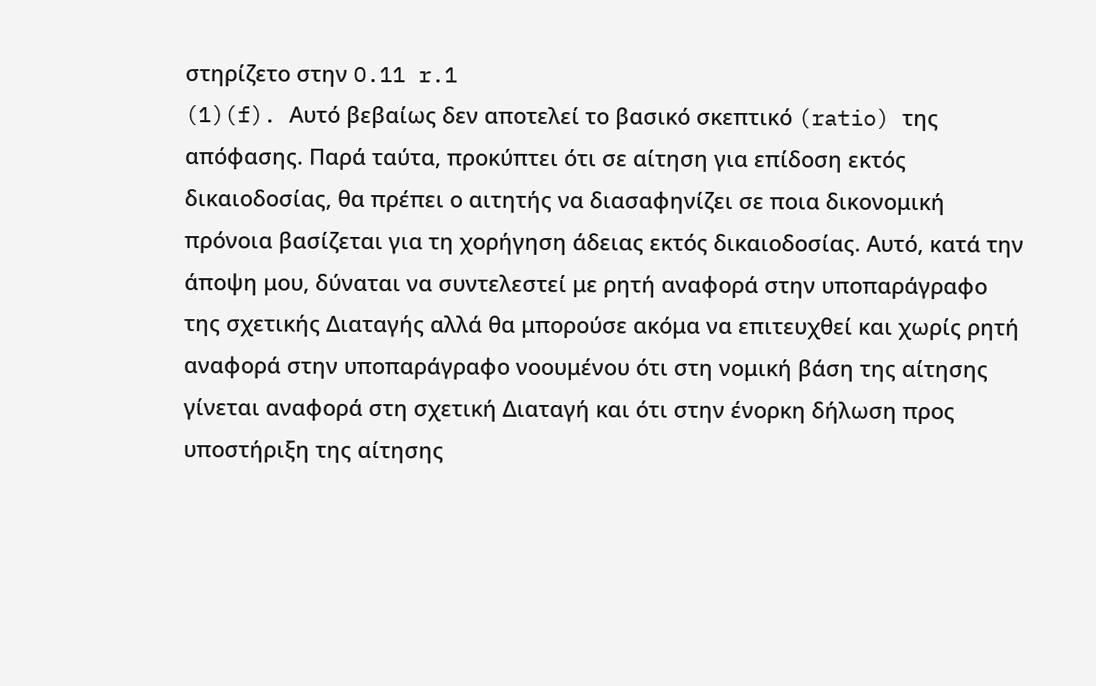στηρίζετο στην O.11 r.1
(1)(f). Αυτό βεβαίως δεν αποτελεί το βασικό σκεπτικό (ratio) της απόφασης. Παρά ταύτα, προκύπτει ότι σε αίτηση για επίδοση εκτός δικαιοδοσίας, θα πρέπει ο αιτητής να διασαφηνίζει σε ποια δικονομική πρόνοια βασίζεται για τη χορήγηση άδειας εκτός δικαιοδοσίας. Αυτό, κατά την άποψη μου, δύναται να συντελεστεί με ρητή αναφορά στην υποπαράγραφο της σχετικής Διαταγής αλλά θα μπορούσε ακόμα να επιτευχθεί και χωρίς ρητή αναφορά στην υποπαράγραφο νοουμένου ότι στη νομική βάση της αίτησης γίνεται αναφορά στη σχετική Διαταγή και ότι στην ένορκη δήλωση προς υποστήριξη της αίτησης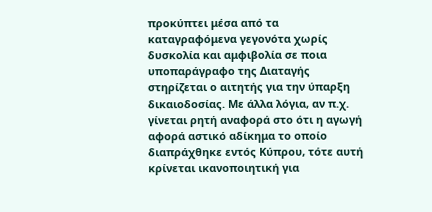προκύπτει μέσα από τα καταγραφόμενα γεγονότα χωρίς δυσκολία και αμφιβολία σε ποια υποπαράγραφο της Διαταγής στηρίζεται ο αιτητής για την ύπαρξη δικαιοδοσίας. Με άλλα λόγια, αν π.χ. γίνεται ρητή αναφορά στο ότι η αγωγή αφορά αστικό αδίκημα το οποίο διαπράχθηκε εντός Κύπρου, τότε αυτή κρίνεται ικανοποιητική για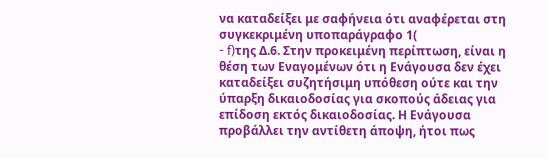να καταδείξει με σαφήνεια ότι αναφέρεται στη συγκεκριμένη υποπαράγραφο 1(
- f)της Δ.6. Στην προκειμένη περίπτωση, είναι η θέση των Εναγομένων ότι η Ενάγουσα δεν έχει καταδείξει συζητήσιμη υπόθεση ούτε και την ύπαρξη δικαιοδοσίας για σκοπούς άδειας για επίδοση εκτός δικαιοδοσίας. Η Ενάγουσα προβάλλει την αντίθετη άποψη, ήτοι πως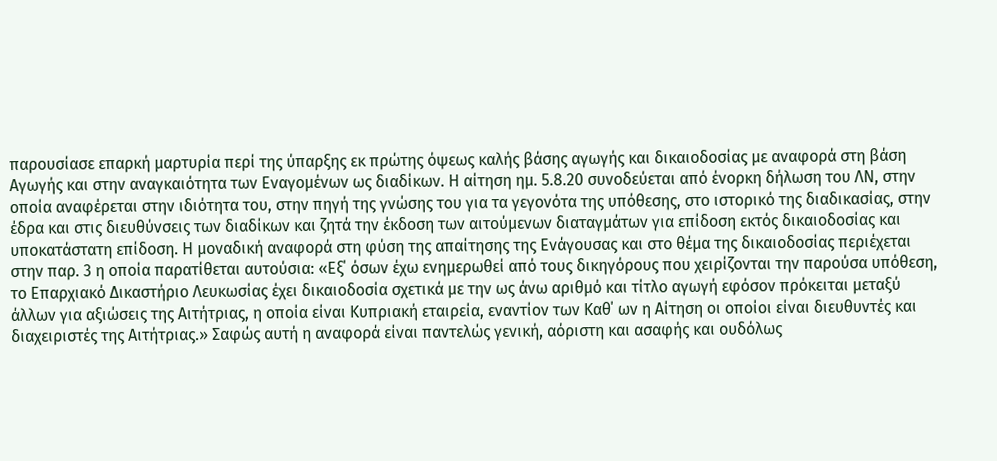παρουσίασε επαρκή μαρτυρία περί της ύπαρξης εκ πρώτης όψεως καλής βάσης αγωγής και δικαιοδοσίας με αναφορά στη βάση Αγωγής και στην αναγκαιότητα των Εναγομένων ως διαδίκων. Η αίτηση ημ. 5.8.20 συνοδεύεται από ένορκη δήλωση του ΛΝ, στην οποία αναφέρεται στην ιδιότητα του, στην πηγή της γνώσης του για τα γεγονότα της υπόθεσης, στο ιστορικό της διαδικασίας, στην έδρα και στις διευθύνσεις των διαδίκων και ζητά την έκδοση των αιτούμενων διαταγμάτων για επίδοση εκτός δικαιοδοσίας και υποκατάστατη επίδοση. Η μοναδική αναφορά στη φύση της απαίτησης της Ενάγουσας και στο θέμα της δικαιοδοσίας περιέχεται στην παρ. 3 η οποία παρατίθεται αυτούσια: «Εξ΄ όσων έχω ενημερωθεί από τους δικηγόρους που χειρίζονται την παρούσα υπόθεση, το Επαρχιακό Δικαστήριο Λευκωσίας έχει δικαιοδοσία σχετικά με την ως άνω αριθμό και τίτλο αγωγή εφόσον πρόκειται μεταξύ άλλων για αξιώσεις της Αιτήτριας, η οποία είναι Κυπριακή εταιρεία, εναντίον των Καθ΄ ων η Αίτηση οι οποίοι είναι διευθυντές και διαχειριστές της Αιτήτριας.» Σαφώς αυτή η αναφορά είναι παντελώς γενική, αόριστη και ασαφής και ουδόλως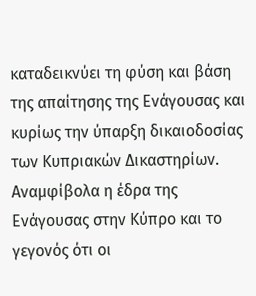καταδεικνύει τη φύση και βάση της απαίτησης της Ενάγουσας και κυρίως την ύπαρξη δικαιοδοσίας των Κυπριακών Δικαστηρίων. Αναμφίβολα η έδρα της Ενάγουσας στην Κύπρο και το γεγονός ότι οι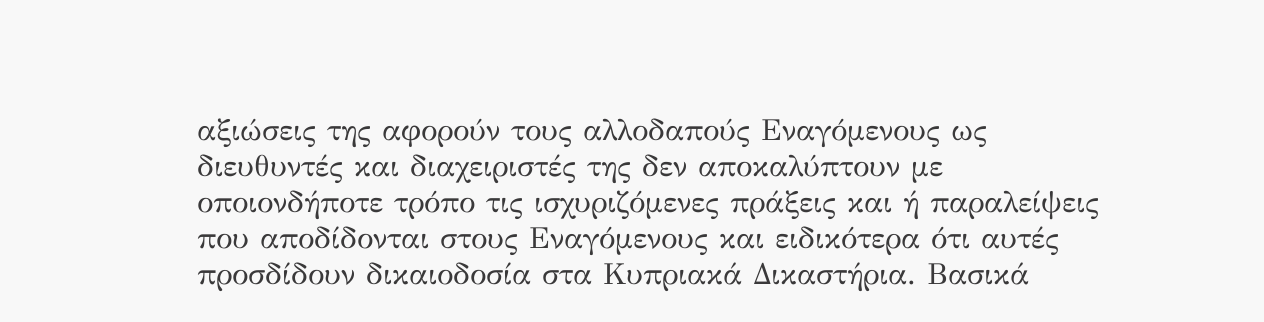αξιώσεις της αφορούν τους αλλοδαπούς Εναγόμενους ως διευθυντές και διαχειριστές της δεν αποκαλύπτουν με οποιονδήποτε τρόπο τις ισχυριζόμενες πράξεις και ή παραλείψεις που αποδίδονται στους Εναγόμενους και ειδικότερα ότι αυτές προσδίδουν δικαιοδοσία στα Κυπριακά Δικαστήρια. Βασικά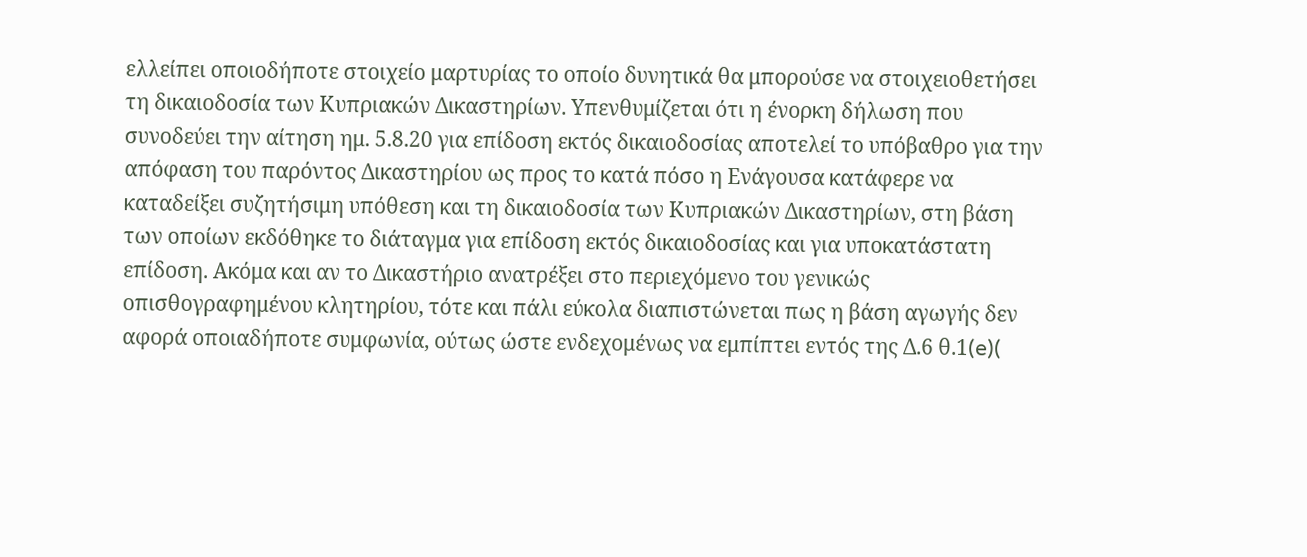ελλείπει οποιοδήποτε στοιχείο μαρτυρίας το οποίο δυνητικά θα μπορούσε να στοιχειοθετήσει τη δικαιοδοσία των Κυπριακών Δικαστηρίων. Υπενθυμίζεται ότι η ένορκη δήλωση που συνοδεύει την αίτηση ημ. 5.8.20 για επίδοση εκτός δικαιοδοσίας αποτελεί το υπόβαθρο για την απόφαση του παρόντος Δικαστηρίου ως προς το κατά πόσο η Ενάγουσα κατάφερε να καταδείξει συζητήσιμη υπόθεση και τη δικαιοδοσία των Κυπριακών Δικαστηρίων, στη βάση των οποίων εκδόθηκε το διάταγμα για επίδοση εκτός δικαιοδοσίας και για υποκατάστατη επίδοση. Ακόμα και αν το Δικαστήριο ανατρέξει στο περιεχόμενο του γενικώς οπισθογραφημένου κλητηρίου, τότε και πάλι εύκολα διαπιστώνεται πως η βάση αγωγής δεν αφορά οποιαδήποτε συμφωνία, ούτως ώστε ενδεχομένως να εμπίπτει εντός της Δ.6 θ.1(e)(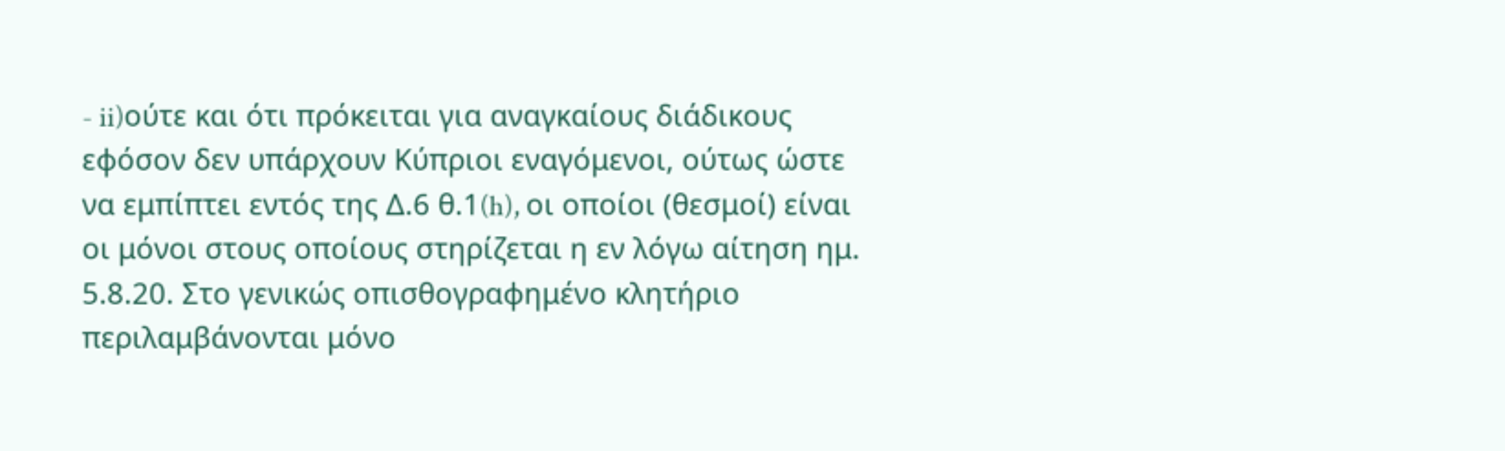- ii)ούτε και ότι πρόκειται για αναγκαίους διάδικους εφόσον δεν υπάρχουν Κύπριοι εναγόμενοι, ούτως ώστε να εμπίπτει εντός της Δ.6 θ.1(h), οι οποίοι (θεσμοί) είναι οι μόνοι στους οποίους στηρίζεται η εν λόγω αίτηση ημ. 5.8.20. Στο γενικώς οπισθογραφημένο κλητήριο περιλαμβάνονται μόνο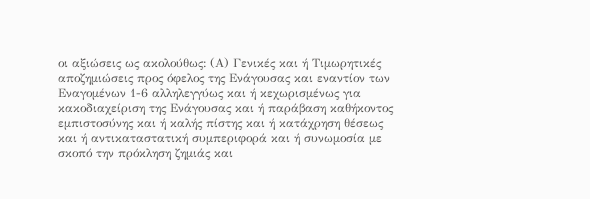οι αξιώσεις ως ακολούθως: (Α) Γενικές και ή Τιμωρητικές αποζημιώσεις προς όφελος της Ενάγουσας και εναντίον των Εναγομένων 1-6 αλληλεγγύως και ή κεχωρισμένως για κακοδιαχείριση της Ενάγουσας και ή παράβαση καθήκοντος εμπιστοσύνης και ή καλής πίστης και ή κατάχρηση θέσεως και ή αντικαταστατική συμπεριφορά και ή συνωμοσία με σκοπό την πρόκληση ζημιάς και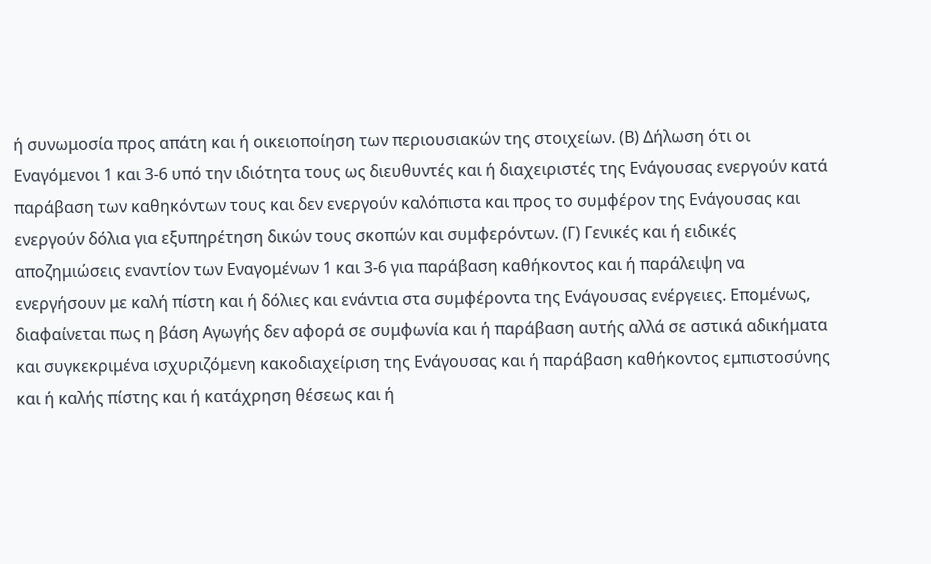ή συνωμοσία προς απάτη και ή οικειοποίηση των περιουσιακών της στοιχείων. (Β) Δήλωση ότι οι Εναγόμενοι 1 και 3-6 υπό την ιδιότητα τους ως διευθυντές και ή διαχειριστές της Ενάγουσας ενεργούν κατά παράβαση των καθηκόντων τους και δεν ενεργούν καλόπιστα και προς το συμφέρον της Ενάγουσας και ενεργούν δόλια για εξυπηρέτηση δικών τους σκοπών και συμφερόντων. (Γ) Γενικές και ή ειδικές αποζημιώσεις εναντίον των Εναγομένων 1 και 3-6 για παράβαση καθήκοντος και ή παράλειψη να ενεργήσουν με καλή πίστη και ή δόλιες και ενάντια στα συμφέροντα της Ενάγουσας ενέργειες. Επομένως, διαφαίνεται πως η βάση Αγωγής δεν αφορά σε συμφωνία και ή παράβαση αυτής αλλά σε αστικά αδικήματα και συγκεκριμένα ισχυριζόμενη κακοδιαχείριση της Ενάγουσας και ή παράβαση καθήκοντος εμπιστοσύνης και ή καλής πίστης και ή κατάχρηση θέσεως και ή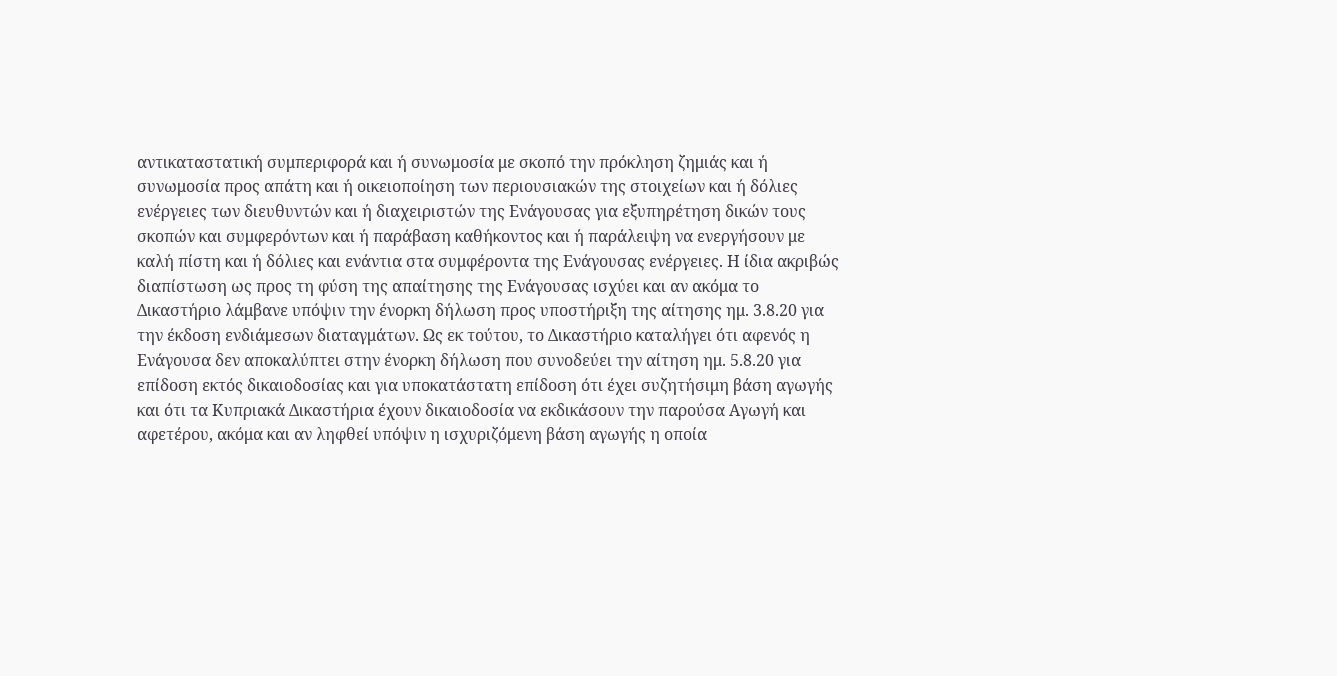αντικαταστατική συμπεριφορά και ή συνωμοσία με σκοπό την πρόκληση ζημιάς και ή συνωμοσία προς απάτη και ή οικειοποίηση των περιουσιακών της στοιχείων και ή δόλιες ενέργειες των διευθυντών και ή διαχειριστών της Ενάγουσας για εξυπηρέτηση δικών τους σκοπών και συμφερόντων και ή παράβαση καθήκοντος και ή παράλειψη να ενεργήσουν με καλή πίστη και ή δόλιες και ενάντια στα συμφέροντα της Ενάγουσας ενέργειες. Η ίδια ακριβώς διαπίστωση ως προς τη φύση της απαίτησης της Ενάγουσας ισχύει και αν ακόμα το Δικαστήριο λάμβανε υπόψιν την ένορκη δήλωση προς υποστήριξη της αίτησης ημ. 3.8.20 για την έκδοση ενδιάμεσων διαταγμάτων. Ως εκ τούτου, το Δικαστήριο καταλήγει ότι αφενός η Ενάγουσα δεν αποκαλύπτει στην ένορκη δήλωση που συνοδεύει την αίτηση ημ. 5.8.20 για επίδοση εκτός δικαιοδοσίας και για υποκατάστατη επίδοση ότι έχει συζητήσιμη βάση αγωγής και ότι τα Κυπριακά Δικαστήρια έχουν δικαιοδοσία να εκδικάσουν την παρούσα Αγωγή και αφετέρου, ακόμα και αν ληφθεί υπόψιν η ισχυριζόμενη βάση αγωγής η οποία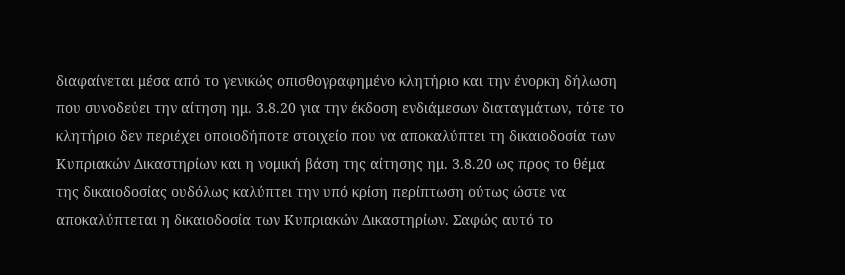διαφαίνεται μέσα από το γενικώς οπισθογραφημένο κλητήριο και την ένορκη δήλωση που συνοδεύει την αίτηση ημ. 3.8.20 για την έκδοση ενδιάμεσων διαταγμάτων, τότε το κλητήριο δεν περιέχει οποιοδήποτε στοιχείο που να αποκαλύπτει τη δικαιοδοσία των Κυπριακών Δικαστηρίων και η νομική βάση της αίτησης ημ. 3.8.20 ως προς το θέμα της δικαιοδοσίας ουδόλως καλύπτει την υπό κρίση περίπτωση ούτως ώστε να αποκαλύπτεται η δικαιοδοσία των Κυπριακών Δικαστηρίων. Σαφώς αυτό το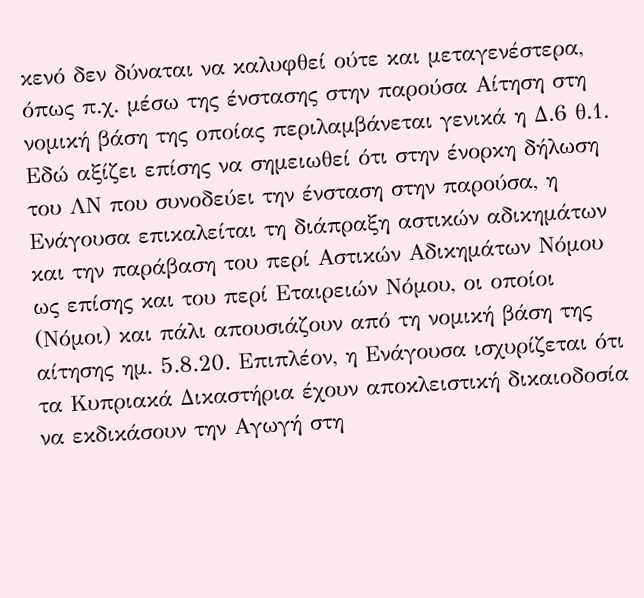κενό δεν δύναται να καλυφθεί ούτε και μεταγενέστερα, όπως π.χ. μέσω της ένστασης στην παρούσα Αίτηση στη νομική βάση της οποίας περιλαμβάνεται γενικά η Δ.6 θ.1. Εδώ αξίζει επίσης να σημειωθεί ότι στην ένορκη δήλωση του ΛΝ που συνοδεύει την ένσταση στην παρούσα, η Ενάγουσα επικαλείται τη διάπραξη αστικών αδικημάτων και την παράβαση του περί Αστικών Αδικημάτων Νόμου ως επίσης και του περί Εταιρειών Νόμου, οι οποίοι (Νόμοι) και πάλι απουσιάζουν από τη νομική βάση της αίτησης ημ. 5.8.20. Επιπλέον, η Ενάγουσα ισχυρίζεται ότι τα Κυπριακά Δικαστήρια έχουν αποκλειστική δικαιοδοσία να εκδικάσουν την Αγωγή στη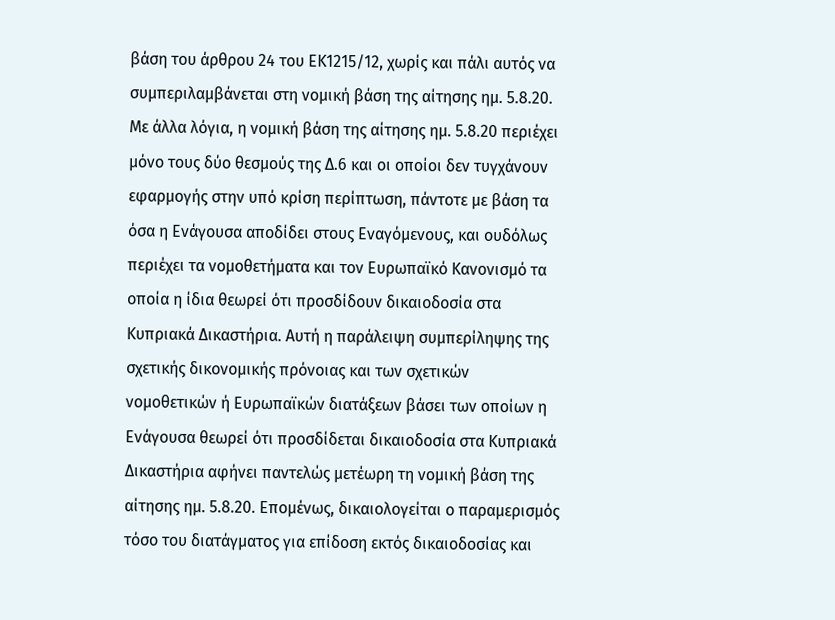βάση του άρθρου 24 του ΕΚ1215/12, χωρίς και πάλι αυτός να συμπεριλαμβάνεται στη νομική βάση της αίτησης ημ. 5.8.20. Με άλλα λόγια, η νομική βάση της αίτησης ημ. 5.8.20 περιέχει μόνο τους δύο θεσμούς της Δ.6 και οι οποίοι δεν τυγχάνουν εφαρμογής στην υπό κρίση περίπτωση, πάντοτε με βάση τα όσα η Ενάγουσα αποδίδει στους Εναγόμενους, και ουδόλως περιέχει τα νομοθετήματα και τον Ευρωπαϊκό Κανονισμό τα οποία η ίδια θεωρεί ότι προσδίδουν δικαιοδοσία στα Κυπριακά Δικαστήρια. Αυτή η παράλειψη συμπερίληψης της σχετικής δικονομικής πρόνοιας και των σχετικών νομοθετικών ή Ευρωπαϊκών διατάξεων βάσει των οποίων η Ενάγουσα θεωρεί ότι προσδίδεται δικαιοδοσία στα Κυπριακά Δικαστήρια αφήνει παντελώς μετέωρη τη νομική βάση της αίτησης ημ. 5.8.20. Επομένως, δικαιολογείται ο παραμερισμός τόσο του διατάγματος για επίδοση εκτός δικαιοδοσίας και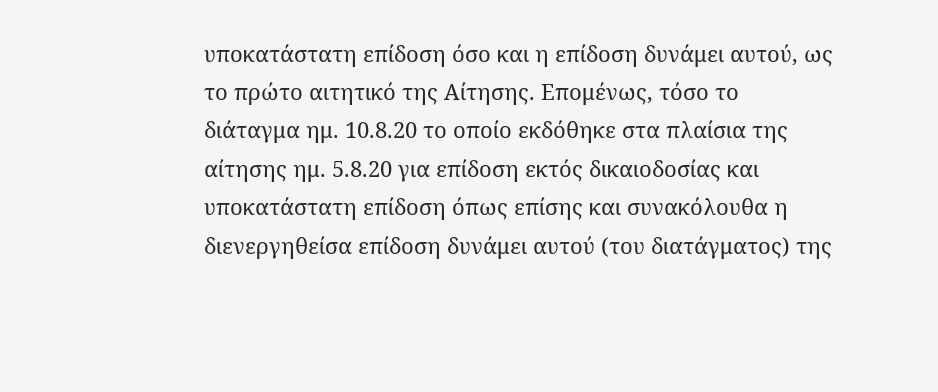υποκατάστατη επίδοση όσο και η επίδοση δυνάμει αυτού, ως το πρώτο αιτητικό της Αίτησης. Επομένως, τόσο το διάταγμα ημ. 10.8.20 το οποίο εκδόθηκε στα πλαίσια της αίτησης ημ. 5.8.20 για επίδοση εκτός δικαιοδοσίας και υποκατάστατη επίδοση όπως επίσης και συνακόλουθα η διενεργηθείσα επίδοση δυνάμει αυτού (του διατάγματος) της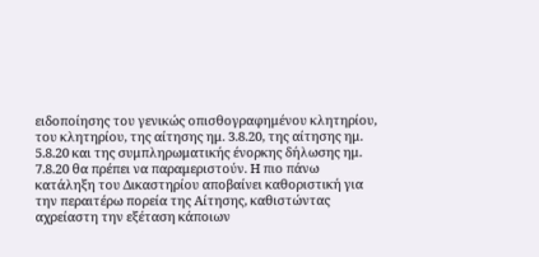ειδοποίησης του γενικώς οπισθογραφημένου κλητηρίου, του κλητηρίου, της αίτησης ημ. 3.8.20, της αίτησης ημ. 5.8.20 και της συμπληρωματικής ένορκης δήλωσης ημ. 7.8.20 θα πρέπει να παραμεριστούν. Η πιο πάνω κατάληξη του Δικαστηρίου αποβαίνει καθοριστική για την περαιτέρω πορεία της Αίτησης, καθιστώντας αχρείαστη την εξέταση κάποιων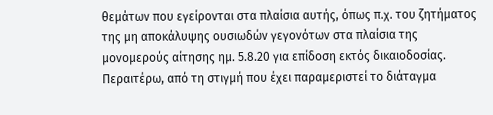θεμάτων που εγείρονται στα πλαίσια αυτής, όπως π.χ. του ζητήματος της μη αποκάλυψης ουσιωδών γεγονότων στα πλαίσια της μονομερούς αίτησης ημ. 5.8.20 για επίδοση εκτός δικαιοδοσίας. Περαιτέρω, από τη στιγμή που έχει παραμεριστεί το διάταγμα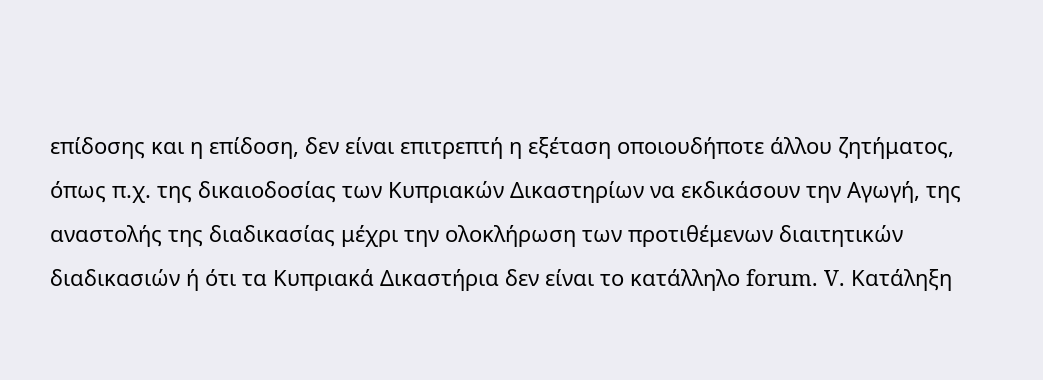επίδοσης και η επίδοση, δεν είναι επιτρεπτή η εξέταση οποιουδήποτε άλλου ζητήματος, όπως π.χ. της δικαιοδοσίας των Κυπριακών Δικαστηρίων να εκδικάσουν την Αγωγή, της αναστολής της διαδικασίας μέχρι την ολοκλήρωση των προτιθέμενων διαιτητικών διαδικασιών ή ότι τα Κυπριακά Δικαστήρια δεν είναι το κατάλληλο forum. V. Κατάληξη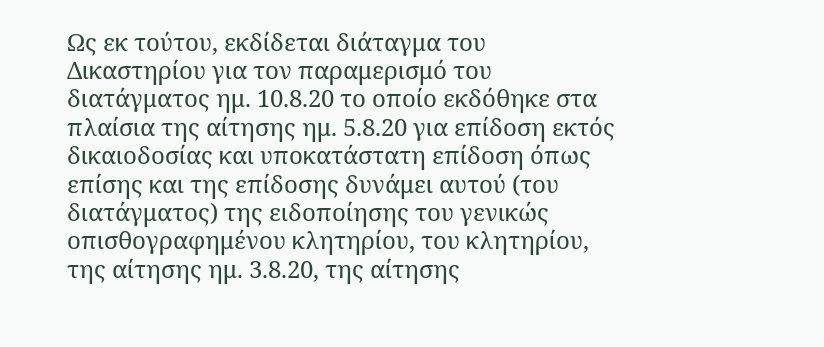Ως εκ τούτου, εκδίδεται διάταγμα του Δικαστηρίου για τον παραμερισμό του διατάγματος ημ. 10.8.20 το οποίο εκδόθηκε στα πλαίσια της αίτησης ημ. 5.8.20 για επίδοση εκτός δικαιοδοσίας και υποκατάστατη επίδοση όπως επίσης και της επίδοσης δυνάμει αυτού (του διατάγματος) της ειδοποίησης του γενικώς οπισθογραφημένου κλητηρίου, του κλητηρίου, της αίτησης ημ. 3.8.20, της αίτησης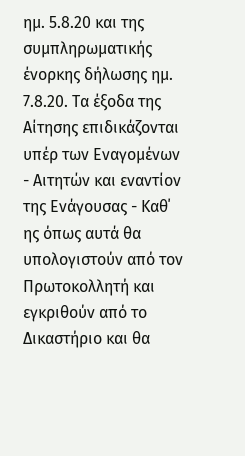ημ. 5.8.20 και της συμπληρωματικής ένορκης δήλωσης ημ. 7.8.20. Τα έξοδα της Αίτησης επιδικάζονται υπέρ των Εναγομένων - Αιτητών και εναντίον της Ενάγουσας - Καθ΄ ης όπως αυτά θα υπολογιστούν από τον Πρωτοκολλητή και εγκριθούν από το Δικαστήριο και θα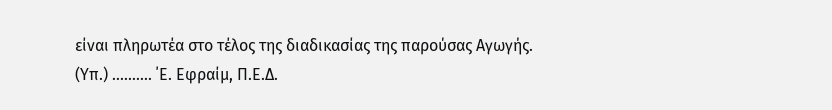είναι πληρωτέα στο τέλος της διαδικασίας της παρούσας Αγωγής. (Υπ.) .......... ΄Ε. Εφραίμ, Π.Ε.Δ.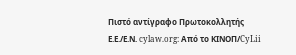Πιστό αντίγραφο Πρωτοκολλητής Ε.Ε./Ε.Ν. cylaw.org: Από το ΚΙΝOΠ/CyLii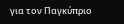για τον Παγκύπριο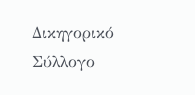Δικηγορικό Σύλλογο